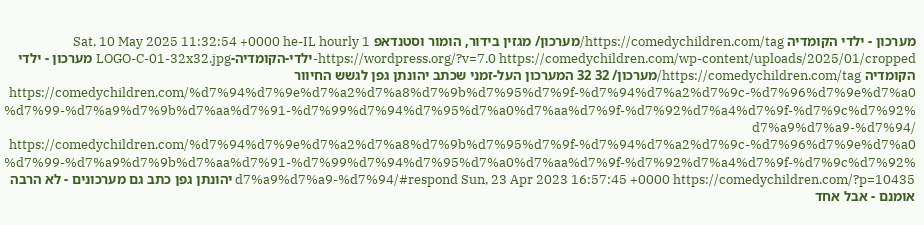מערכון - ילדי הקומדיה https://comedychildren.com/tag/מערכון/ מגזין בידור, הומור וסטנדאפ Sat, 10 May 2025 11:32:54 +0000 he-IL hourly 1 https://wordpress.org/?v=7.0 https://comedychildren.com/wp-content/uploads/2025/01/cropped-ילדי-הקומדיה-LOGO-C-01-32x32.jpg מערכון - ילדי הקומדיה https://comedychildren.com/tag/מערכון/ 32 32 המערכון העל-זמני שכתב יהונתן גפן לגשש החיוור https://comedychildren.com/%d7%94%d7%9e%d7%a2%d7%a8%d7%9b%d7%95%d7%9f-%d7%94%d7%a2%d7%9c-%d7%96%d7%9e%d7%a0%d7%99-%d7%a9%d7%9b%d7%aa%d7%91-%d7%99%d7%94%d7%95%d7%a0%d7%aa%d7%9f-%d7%92%d7%a4%d7%9f-%d7%9c%d7%92%d7%a9%d7%a9-%d7%94/ https://comedychildren.com/%d7%94%d7%9e%d7%a2%d7%a8%d7%9b%d7%95%d7%9f-%d7%94%d7%a2%d7%9c-%d7%96%d7%9e%d7%a0%d7%99-%d7%a9%d7%9b%d7%aa%d7%91-%d7%99%d7%94%d7%95%d7%a0%d7%aa%d7%9f-%d7%92%d7%a4%d7%9f-%d7%9c%d7%92%d7%a9%d7%a9-%d7%94/#respond Sun, 23 Apr 2023 16:57:45 +0000 https://comedychildren.com/?p=10435 יהונתן גפן כתב גם מערכונים - לא הרבה אומנם - אבל אחד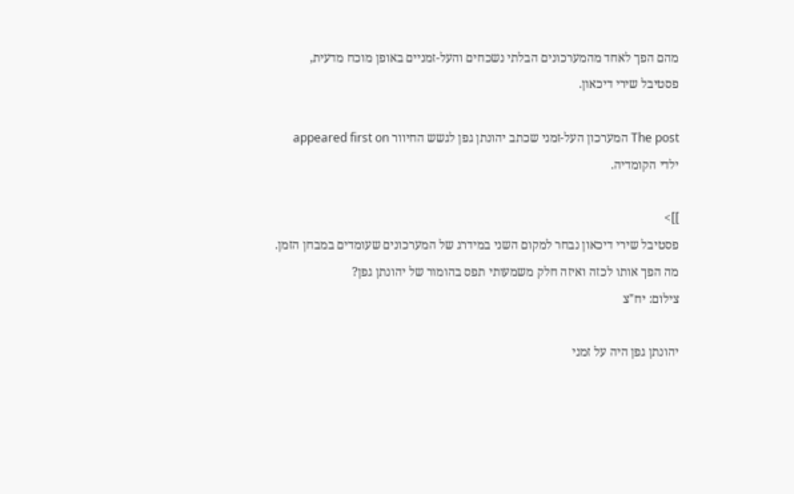מהם הפך לאחד מהמערכונים הבלתי נשכחים והעל-זמניים באופן מוכח מדעית, פסטיבל שירי דיכאון.

The post המערכון העל-זמני שכתב יהונתן גפן לגשש החיוור appeared first on ילדי הקומדיה.

]]>
פסטיבל שירי דיכאון נבחר למקום השני במידרג של המערכונים שעומדים במבחן הזמן. מה הפך אותו לכזה ואיזה חלק משמעותי תפס בהומור של יהונתן גפן?
צילום: יח"צ

יהונתן גפן היה על זמני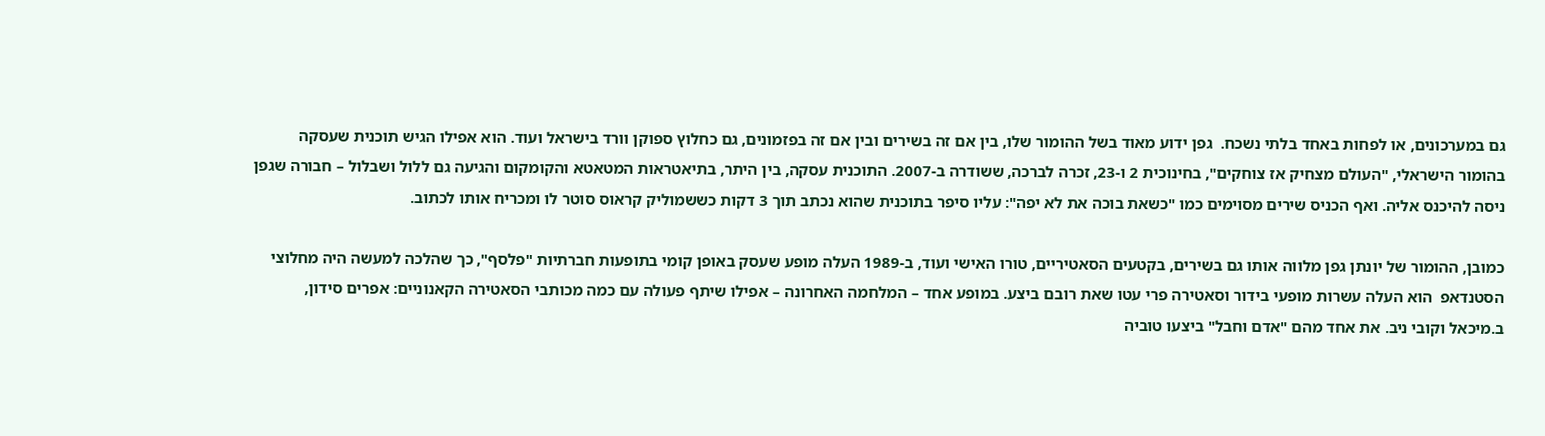גם במערכונים, או לפחות באחד בלתי נשכח.  גפן ידוע מאוד בשל ההומור שלו, בין אם זה בשירים ובין אם זה בפזמונים, גם כחלוץ ספוקן וורד בישראל ועוד. הוא אפילו הגיש תוכנית שעסקה בהומור הישראלי, "העולם מצחיק אז צוחקים", בחינוכית 2 ו-23, זכרה לברכה, ששודרה ב-2007. התוכנית עסקה, בין היתר, בתיאטראות המטאטא והקומקום והגיעה גם ללול ושבלול – חבורה שגפן ניסה להיכנס אליה. ואף הכניס שירים מסוימים כמו "כשאת בוכה את לא יפה": עליו סיפר בתוכנית שהוא נכתב תוך 3 דקות כששמוליק קראוס סוטר לו ומכריח אותו לכתוב.

כמובן, ההומור של יונתן גפן מלווה אותו גם בשירים, בקטעים הסאטיריים, טורו האישי ועוד, ב-1989 העלה מופע שעסק באופן קומי בתופעות חברתיות "פלסף", כך שהלכה למעשה היה מחלוצי הסטנדאפ  הוא העלה עשרות מופעי בידור וסאטירה פרי עטו שאת רובם ביצע. במופע אחד – המלחמה האחרונה – אפילו שיתף פעולה עם כמה מכותבי הסאטירה הקאנוניים: אפרים סידון, ב.מיכאל וקובי ניב. את אחד מהם "אדם וחבל" ביצעו טוביה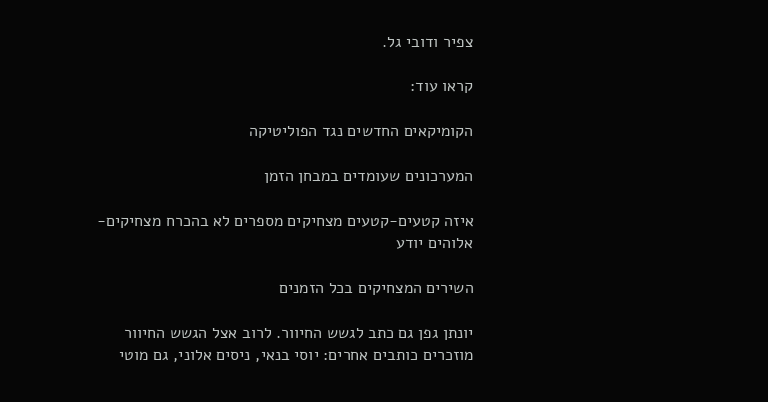צפיר ודובי גל.

קראו עוד:

הקומיקאים החדשים נגד הפוליטיקה

המערכונים שעומדים במבחן הזמן

איזה קטעים-קטעים מצחיקים מספרים לא בהכרח מצחיקים- אלוהים יודע

השירים המצחיקים בכל הזמנים

יונתן גפן גם כתב לגשש החיוור. לרוב אצל הגשש החיוור מוזכרים כותבים אחרים: יוסי בנאי, ניסים אלוני, גם מוטי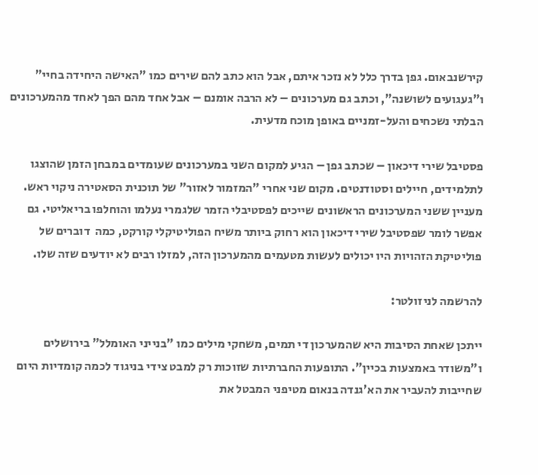קירשנבאום. גפן בדרך כלל לא נזכר איתם, אבל הוא כתב להם שירים כמו "האישה היחידה בחיי" ו"געגועים לשושנה", וכתב גם מערכונים – לא הרבה אומנם – אבל אחד מהם הפך לאחד מהמערכונים הבלתי נשכחים והעל-זמניים באופן מוכח מדעית.

פסטיבל שירי דיכאון – שכתב גפן – הגיע למקום השני במערכונים שעומדים במבחן הזמן שהוצגו לתלמידים, חיילים וסטודנטים. מקום שני אחרי "המזמור לאזור" של תוכנית הסאטירה ניקוי ראש. מעניין ששני המערכונים הראשונים שייכים לפסטיבלי הזמר שלגמרי נעלמו והוחלפו בריאליטי. גם אפשר לומר שפסטיבל שירי דיכאון הוא רחוק ביותר משיח הפוליטיקלי קורקט, כמה  דוברים של פוליטיקת הזהויות היו יכולים לעשות מטעמים מהמערכון הזה, למזלו רבים לא יודעים שזה שלו.

להרשמה לניזולטר:

ייתכן שאחת הסיבות היא שהמערכון די תמים, משחקי מילים כמו "בנייני האומלל" בירושלים ו"משודר באמצעות בכיין". התופעות החברתיות שזוכות רק למבט צידי בניגוד לכמה קומדיות היום שחייבות להעביר את הא'גנדה בנאום מטיפני המבטל את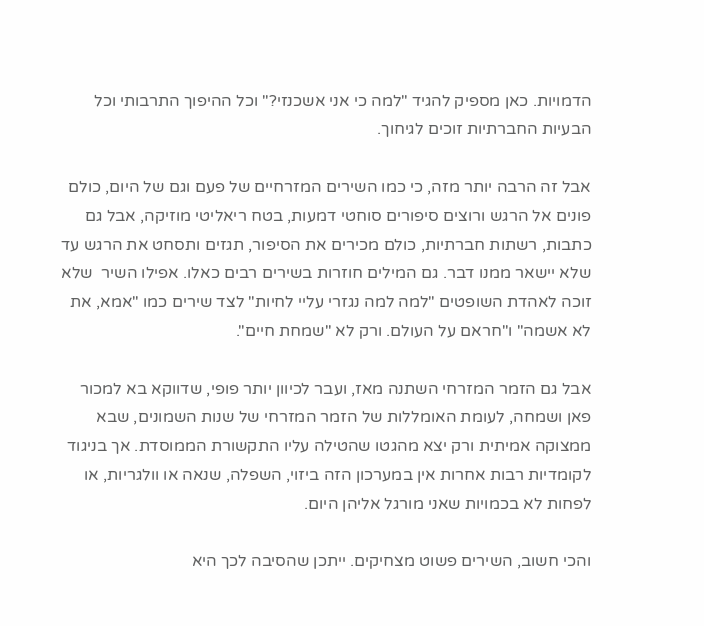הדמויות. כאן מספיק להגיד "למה כי אני אשכנזי?" וכל ההיפוך התרבותי וכל הבעיות החברתיות זוכים לגיחוך.

אבל זה הרבה יותר מזה, כי כמו השירים המזרחיים של פעם וגם של היום, כולם פונים אל הרגש ורוצים סיפורים סוחטי דמעות, בטח ריאליטי מוזיקה, אבל גם כתבות, רשתות חברתיות, כולם מכירים את הסיפור, תגזים ותסחט את הרגש עד שלא יישאר ממנו דבר. גם המילים חוזרות בשירים רבים כאלו. אפילו השיר  שלא זוכה לאהדת השופטים "למה למה נגזרי עליי לחיות" לצד שירים כמו "אמא, את לא אשמה" ו"חראם על העולם. ורק לא "שמחת חיים".

אבל גם הזמר המזרחי השתנה מאז, ועבר לכיוון יותר פופי, שדווקא בא למכור פאן ושמחה, לעומת האומללות של הזמר המזרחי של שנות השמונים, שבא ממצוקה אמיתית ורק יצא מהגטו שהטילה עליו התקשורת הממוסדת. אך בניגוד לקומדיות רבות אחרות אין במערכון הזה ביזוי, השפלה, שנאה או וולגריות, או לפחות לא בכמויות שאני מורגל אליהן היום.

והכי חשוב, השירים פשוט מצחיקים. ייתכן שהסיבה לכך היא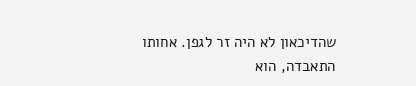שהדיכאון לא היה זר לגפן. אחותו התאבדה, הוא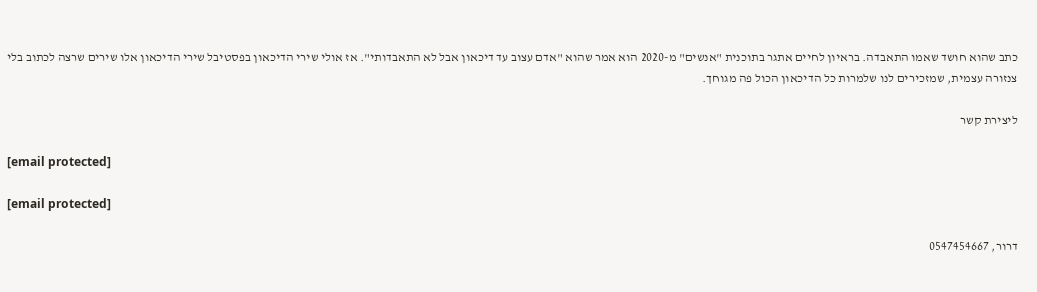כתב שהוא חושד שאמו התאבדה. בראיון לחיים אתגר בתוכנית "אנשים" מ-2020 הוא אמר שהוא "אדם עצוב עד דיכאון אבל לא התאבדותי". אז אולי שירי הדיכאון בפסטיבל שירי הדיכאון אלו שירים שרצה לכתוב בלי צנזורה עצמית, שמזכירים לנו שלמרות כל הדיכאון הכול פה מגוחך.

ליצירת קשר

[email protected]

[email protected]

דרור, 0547454667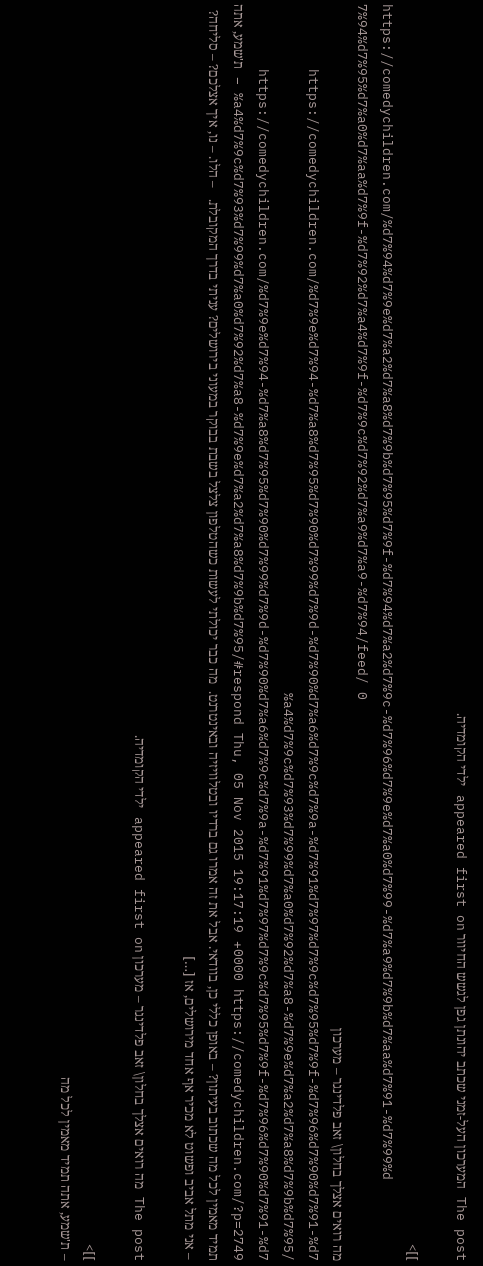The post המערכון העל-זמני שכתב יהונתן גפן לגשש החיוור appeared first on ילדי הקומדיה.

]]>
https://comedychildren.com/%d7%94%d7%9e%d7%a2%d7%a8%d7%9b%d7%95%d7%9f-%d7%94%d7%a2%d7%9c-%d7%96%d7%9e%d7%a0%d7%99-%d7%a9%d7%9b%d7%aa%d7%91-%d7%99%d7%94%d7%95%d7%a0%d7%aa%d7%9f-%d7%92%d7%a4%d7%9f-%d7%9c%d7%92%d7%a9%d7%a9-%d7%94/feed/ 0
מה רואים אצלך בחלון\ זאב פלדינגר – מערכון https://comedychildren.com/%d7%9e%d7%94-%d7%a8%d7%95%d7%90%d7%99%d7%9d-%d7%90%d7%a6%d7%9c%d7%9a-%d7%91%d7%97%d7%9c%d7%95%d7%9f-%d7%96%d7%90%d7%91-%d7%a4%d7%9c%d7%93%d7%99%d7%a0%d7%92%d7%a8-%d7%9e%d7%a2%d7%a8%d7%9b%d7%95/ https://comedychildren.com/%d7%9e%d7%94-%d7%a8%d7%95%d7%90%d7%99%d7%9d-%d7%90%d7%a6%d7%9c%d7%9a-%d7%91%d7%97%d7%9c%d7%95%d7%9f-%d7%96%d7%90%d7%91-%d7%a4%d7%9c%d7%93%d7%99%d7%a0%d7%92%d7%a8-%d7%9e%d7%a2%d7%a8%d7%9b%d7%95/#respond Thu, 05 Nov 2015 19:17:19 +0000 https://comedychildren.com/?p=2749 – ת'שמע, אתה תמיד מאמין לכל מה שכתוב בעיתון? – באופן כללי כן, בוודאי. אבל את זה אמרו גם ברדיו ובטלוויזיה ובאינטרנט.  מה כבר יכולתי לעשות כשהטלפון צלצל בשבת בבוקר במעוני בירושלים? עניתי בדרך המקובלת.   – הלו. – נו, איך אצלכם? – סליחה? – אני מתל אביב ופשוט לא מכיר אף אחד מירושלים, אז […]

The post מה רואים אצלך בחלון\ זאב פלדינגר – מערכון appeared first on ילדי הקומדיה.

]]>
– ת'שמע, אתה תמיד מאמין לכל מה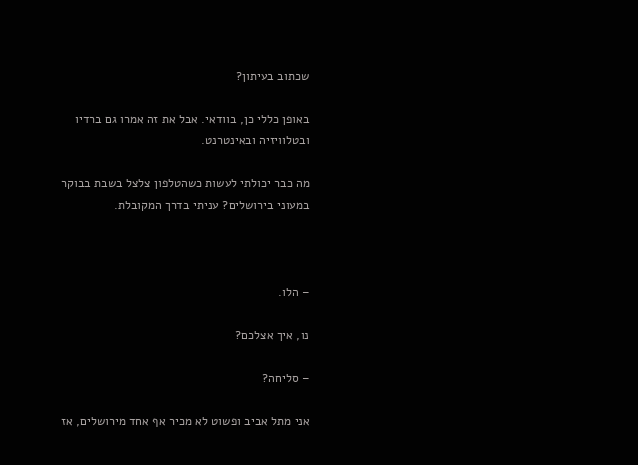שכתוב בעיתון?

באופן כללי כן, בוודאי. אבל את זה אמרו גם ברדיו ובטלוויזיה ובאינטרנט.

מה כבר יכולתי לעשות כשהטלפון צלצל בשבת בבוקר במעוני בירושלים? עניתי בדרך המקובלת.



– הלו.

נו, איך אצלכם?

– סליחה?

אני מתל אביב ופשוט לא מכיר אף אחד מירושלים, אז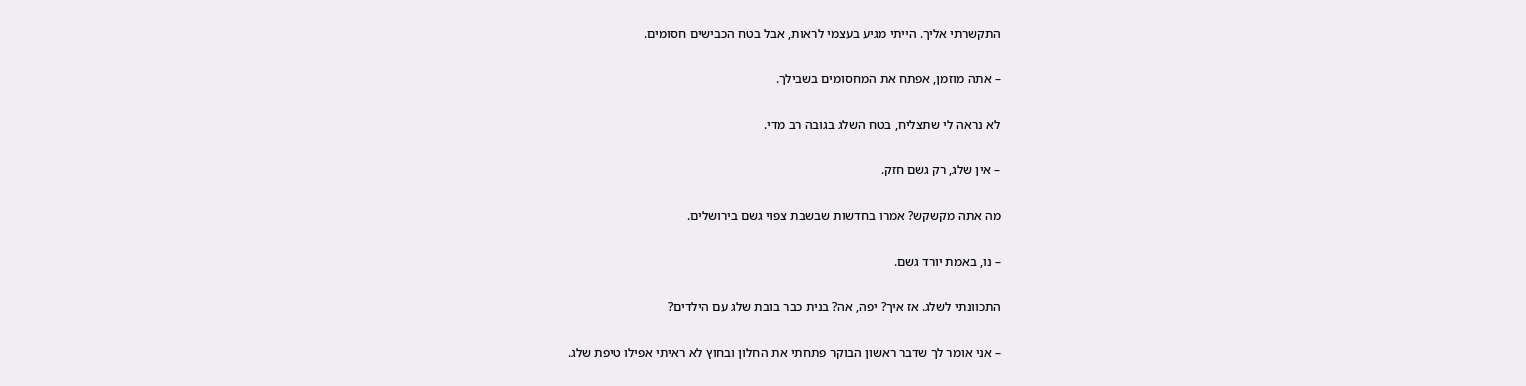התקשרתי אליך. הייתי מגיע בעצמי לראות, אבל בטח הכבישים חסומים.

– אתה מוזמן, אפתח את המחסומים בשבילך.

לא נראה לי שתצליח, בטח השלג בגובה רב מדי.

– אין שלג, רק גשם חזק.

מה אתה מקשקש? אמרו בחדשות שבשבת צפוי גשם בירושלים.

– נו, באמת יורד גשם.

התכוונתי לשלג. אז איך? יפה, אה? בנית כבר בובת שלג עם הילדים?

– אני אומר לך שדבר ראשון הבוקר פתחתי את החלון ובחוץ לא ראיתי אפילו טיפת שלג.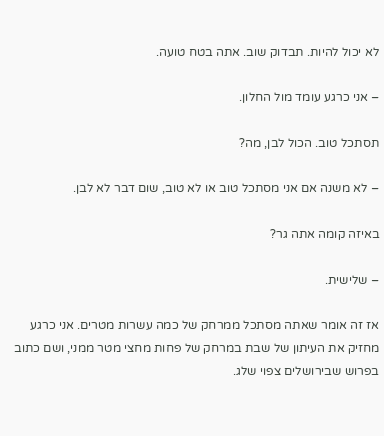לא יכול להיות. תבדוק שוב. אתה בטח טועה.

– אני כרגע עומד מול החלון.

תסתכל טוב. הכול לבן, מה?

– לא משנה אם אני מסתכל טוב או לא טוב, שום דבר לא לבן.

באיזה קומה אתה גר?

– שלישית.

אז זה אומר שאתה מסתכל ממרחק של כמה עשרות מטרים. אני כרגע מחזיק את העיתון של שבת במרחק של פחות מחצי מטר ממני, ושם כתוב בפרוש שבירושלים צפוי שלג.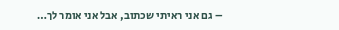– גם אני ראיתי שכתוב, אבל אני אומר לך…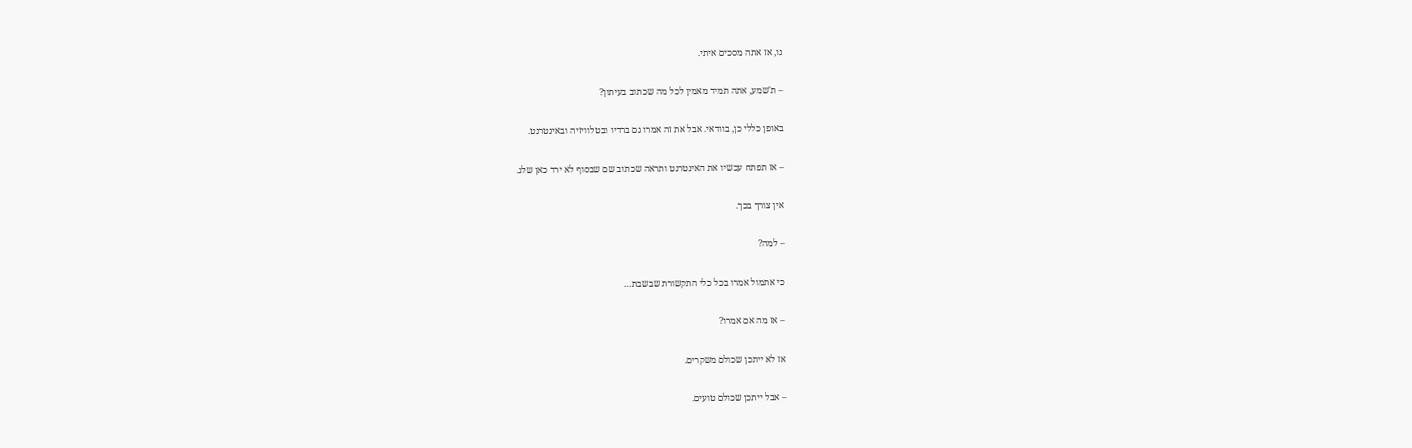נו, אז אתה מסכים איתי.

– ת'שמע, אתה תמיד מאמין לכל מה שכתוב בעיתון?

באופן כללי כן, בוודאי. אבל את זה אמרו גם ברדיו ובטלוויזיה ובאינטרנט.

– אז תפתח עכשיו את האינטרנט ותראה שכתוב שם שבסוף לא ירד כאן שלג.

אין צורך בכך.

– למה?

כי אתמול אמרו בכל כלי התקשורת שבשבת…

– אז מה אם אמרו?

אז לא ייתכן שכולם משקרים.

– אבל ייתכן שכולם טועים.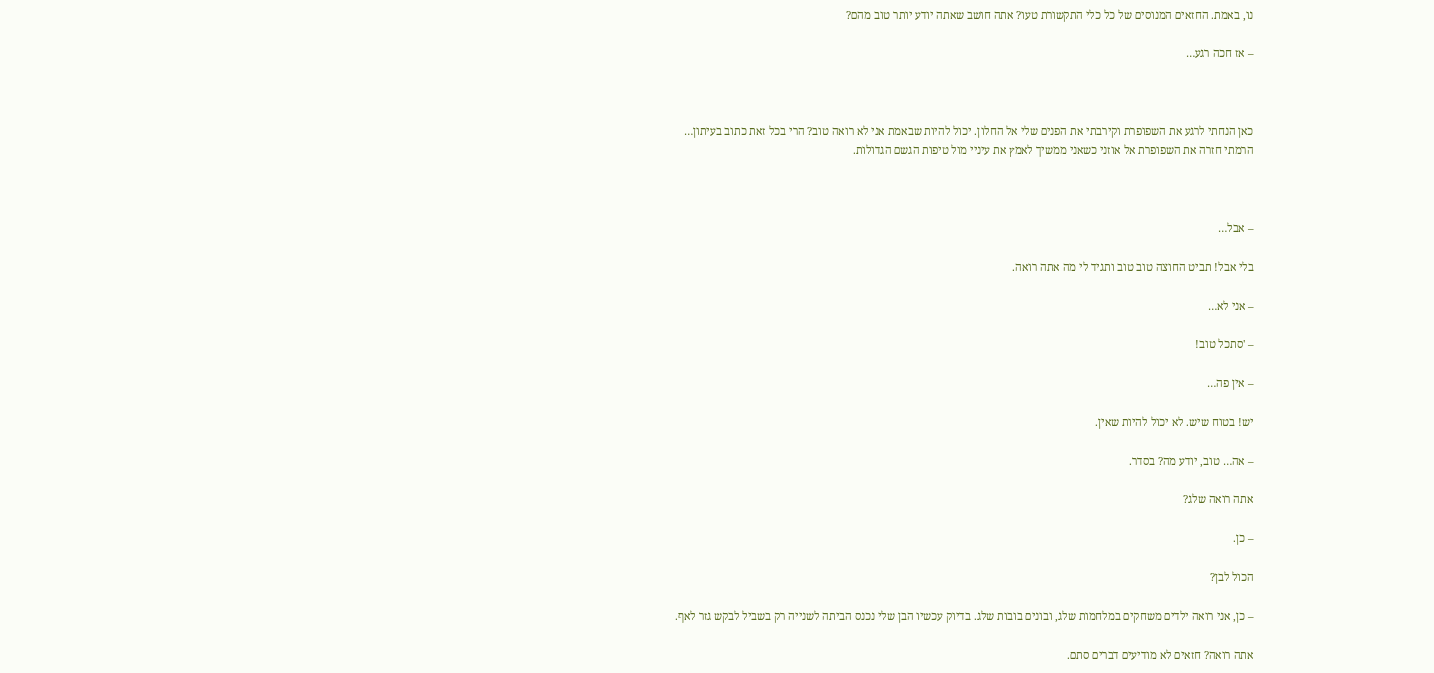נו, באמת. החזאים המנוסים של כל כלי התקשורת טעו? אתה חושב שאתה יודע יותר טוב מהם?

– אז חכה רגע…



כאן הנחתי לרגע את השפופרת וקירבתי את הפנים שלי אל החלון. יכול להיות שבאמת אני לא רואה טוב? הרי בכל זאת כתוב בעיתון… הרמתי חזרה את השפופרת אל אוזני כשאני ממשיך לאמץ את עיניי מול טיפות הגשם הגדולות.



– אבל…

בלי אבל! תביט החוצה טוב טוב ותגיד לי מה אתה רואה.

– אני לא…

– 'סתכל טוב!

– אין פה…

יש! בטוח שיש. לא יכול להיות שאין.

– אה… טוב, יודע מה? בסדר.

אתה רואה שלג?

– כן.

הכול לבן?

– כן, אני רואה ילדים משחקים במלחמות שלג, ובונים בובות שלג. בדיוק עכשיו הבן שלי נכנס הביתה לשנייה רק בשביל לבקש גזר לאף.

אתה רואה? חזאים לא מודיעים דברים סתם.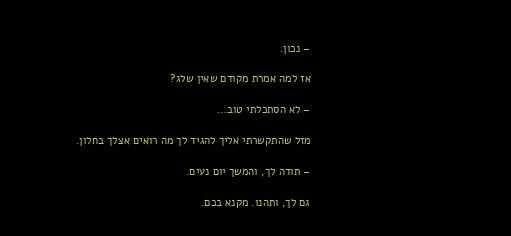– נכון.

אז למה אמרת מקודם שאין שלג?

– לא הסתכלתי טוב…

מזל שהתקשרתי אליך להגיד לך מה רואים אצלך בחלון.

– תודה לך, והמשך יום נעים.

גם לך, ותהנו. מקנא בכם.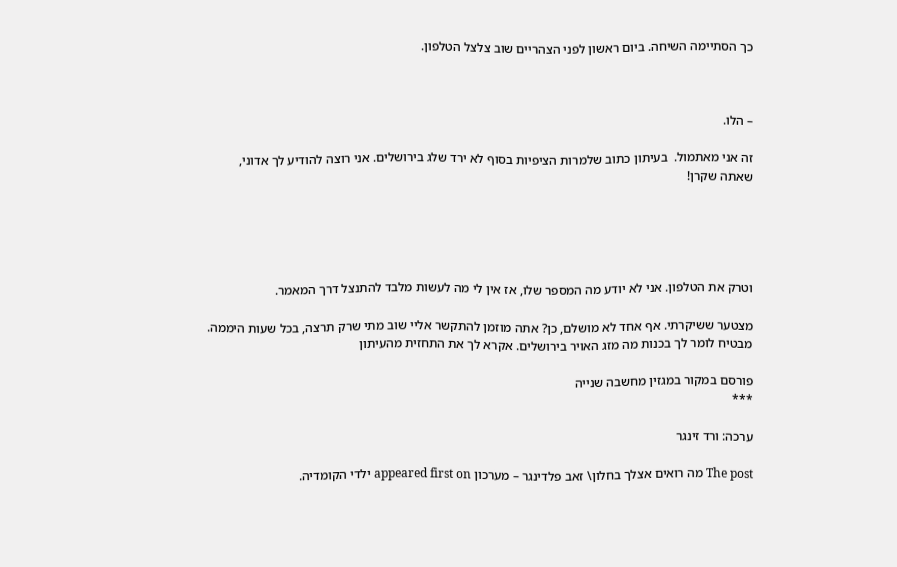כך הסתיימה השיחה. ביום ראשון לפני הצהריים שוב צלצל הטלפון.



– הלו.

זה אני מאתמול.  בעיתון כתוב שלמרות הציפיות בסוף לא ירד שלג בירושלים. אני רוצה להודיע לך אדוני, שאתה שקרן!





וטרק את הטלפון. אני לא יודע מה המספר שלו, אז אין לי מה לעשות מלבד להתנצל דרך המאמר.

מצטער ששיקרתי. אף אחד לא מושלם, כן? אתה מוזמן להתקשר אליי שוב מתי שרק תרצה, בכל שעות היממה. מבטיח לומר לך בכנות מה מזג האויר בירושלים. אקרא לך את התחזית מהעיתון

פורסם במקור במגזין מחשבה שנייה
***

ערכה: ורד זינגר

The post מה רואים אצלך בחלון\ זאב פלדינגר – מערכון appeared first on ילדי הקומדיה.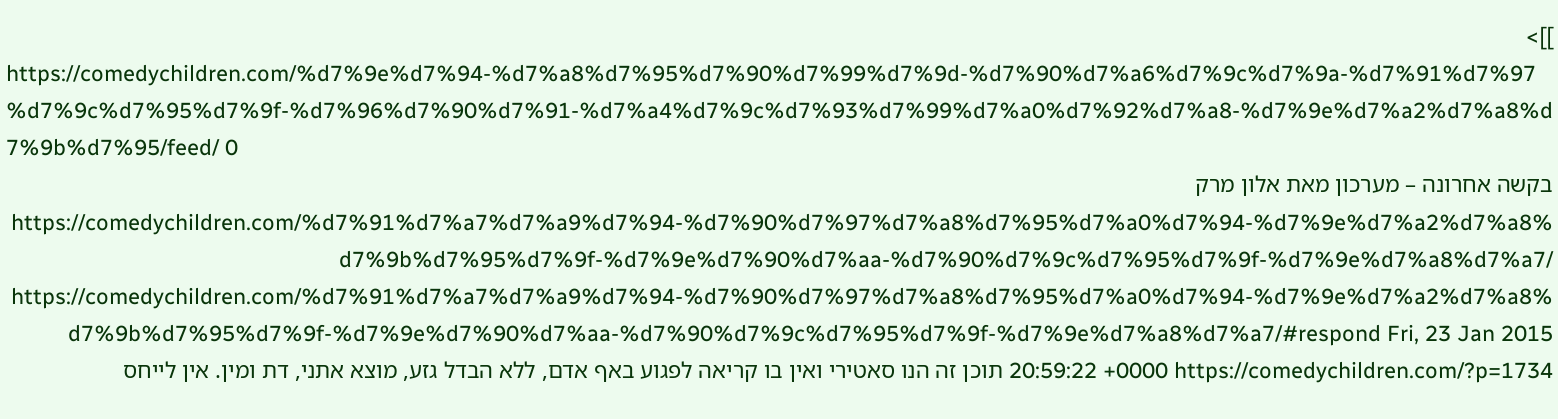]]>
https://comedychildren.com/%d7%9e%d7%94-%d7%a8%d7%95%d7%90%d7%99%d7%9d-%d7%90%d7%a6%d7%9c%d7%9a-%d7%91%d7%97%d7%9c%d7%95%d7%9f-%d7%96%d7%90%d7%91-%d7%a4%d7%9c%d7%93%d7%99%d7%a0%d7%92%d7%a8-%d7%9e%d7%a2%d7%a8%d7%9b%d7%95/feed/ 0
בקשה אחרונה – מערכון מאת אלון מרק https://comedychildren.com/%d7%91%d7%a7%d7%a9%d7%94-%d7%90%d7%97%d7%a8%d7%95%d7%a0%d7%94-%d7%9e%d7%a2%d7%a8%d7%9b%d7%95%d7%9f-%d7%9e%d7%90%d7%aa-%d7%90%d7%9c%d7%95%d7%9f-%d7%9e%d7%a8%d7%a7/ https://comedychildren.com/%d7%91%d7%a7%d7%a9%d7%94-%d7%90%d7%97%d7%a8%d7%95%d7%a0%d7%94-%d7%9e%d7%a2%d7%a8%d7%9b%d7%95%d7%9f-%d7%9e%d7%90%d7%aa-%d7%90%d7%9c%d7%95%d7%9f-%d7%9e%d7%a8%d7%a7/#respond Fri, 23 Jan 2015 20:59:22 +0000 https://comedychildren.com/?p=1734 תוכן זה הנו סאטירי ואין בו קריאה לפגוע באף אדם, ללא הבדל גזע, מוצא אתני, דת ומין. אין לייחס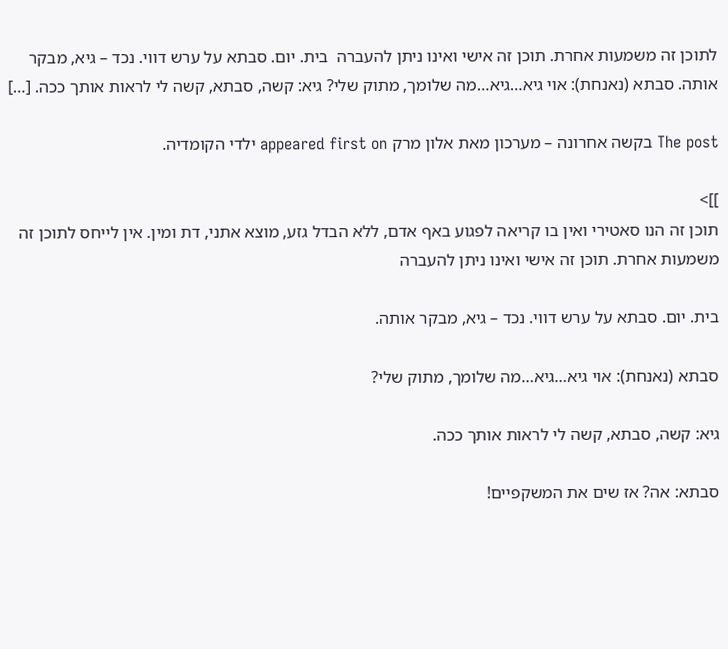לתוכן זה משמעות אחרת. תוכן זה אישי ואינו ניתן להעברה  בית. יום. סבתא על ערש דווי. נכד – גיא, מבקר אותה. סבתא (נאנחת): אוי גיא…גיא…מה שלומך, מתוק שלי? גיא: קשה, סבתא, קשה לי לראות אותך ככה. […]

The post בקשה אחרונה – מערכון מאת אלון מרק appeared first on ילדי הקומדיה.

]]>
תוכן זה הנו סאטירי ואין בו קריאה לפגוע באף אדם, ללא הבדל גזע, מוצא אתני, דת ומין. אין לייחס לתוכן זה משמעות אחרת. תוכן זה אישי ואינו ניתן להעברה

בית. יום. סבתא על ערש דווי. נכד – גיא, מבקר אותה.

סבתא (נאנחת): אוי גיא…גיא…מה שלומך, מתוק שלי?

גיא: קשה, סבתא, קשה לי לראות אותך ככה.

סבתא: אה? אז שים את המשקפיים!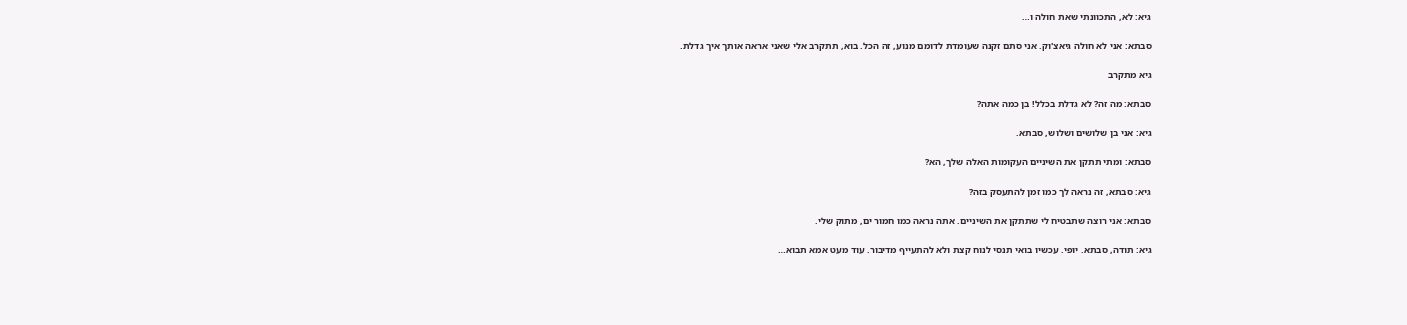גיא: לא, התכוונתי שאת חולה ו…

סבתא: אני לא חולה גיאצ'וק. אני סתם זקנה שעומדת לדומם מנוע, זה הכל. בוא, תתקרב אלי שאני אראה אותך איך גדלת.

גיא מתקרב

סבתא: מה זה? לא גדלת בכלל! בן כמה אתה?

גיא: אני בן שלושים ושלוש, סבתא.

סבתא: ומתי תתקן את השיניים העקומות האלה שלך, הא?

גיא: סבתא, זה נראה לך כמו זמן להתעסק בזה?

סבתא: אני רוצה שתבטיח לי שתתקן את השיניים. אתה נראה כמו חמור ים, מתוק שלי.

גיא: תודה, סבתא. יופי. עכשיו בואי תנסי לנוח קצת ולא להתעייף מדיבור. עוד מעט אמא תבוא…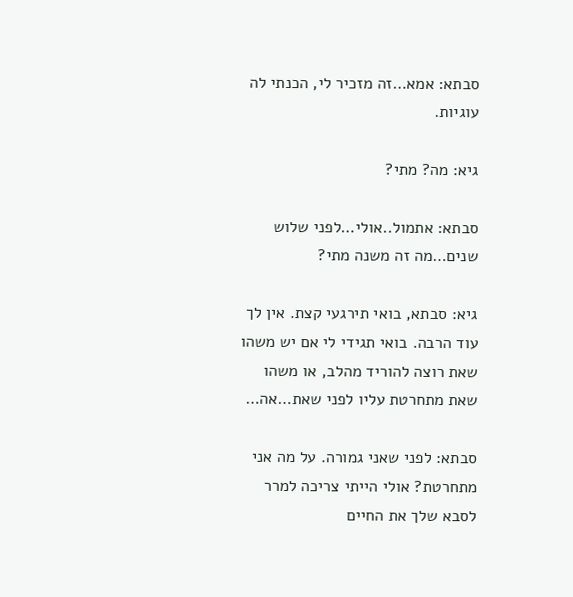סבתא: אמא…זה מזכיר לי, הכנתי לה עוגיות.

גיא: מה? מתי?

סבתא: אתמול..אולי…לפני שלוש שנים…מה זה משנה מתי?

גיא: סבתא, בואי תירגעי קצת. אין לך עוד הרבה. בואי תגידי לי אם יש משהו שאת רוצה להוריד מהלב, או משהו שאת מתחרטת עליו לפני שאת…אה…

סבתא: לפני שאני גמורה. על מה אני מתחרטת? אולי הייתי צריכה למרר לסבא שלך את החיים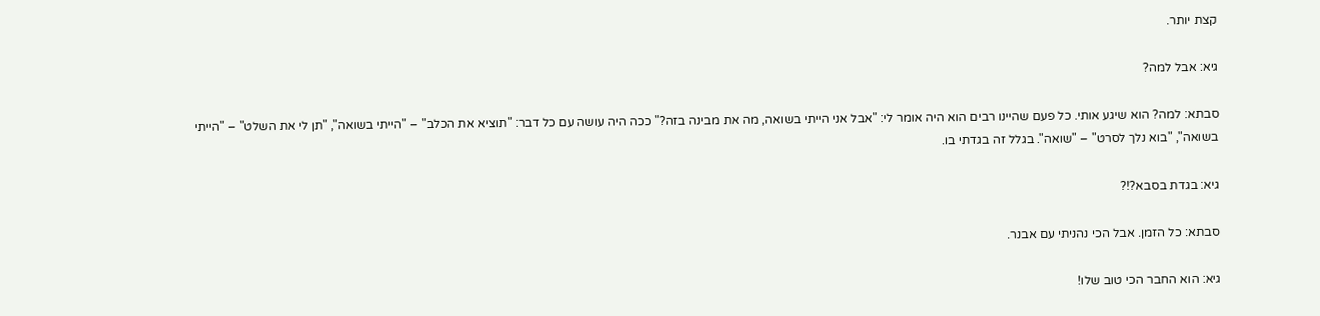קצת יותר.

גיא: אבל למה?

סבתא: למה? הוא שיגע אותי. כל פעם שהיינו רבים הוא היה אומר לי: "אבל אני הייתי בשואה, מה את מבינה בזה?" ככה היה עושה עם כל דבר: "תוציא את הכלב" – "הייתי בשואה", "תן לי את השלט" – "הייתי בשואה", "בוא נלך לסרט" – "שואה". בגלל זה בגדתי בו.

גיא: בגדת בסבא?!?

סבתא: כל הזמן. אבל הכי נהניתי עם אבנר.

גיא: הוא החבר הכי טוב שלו!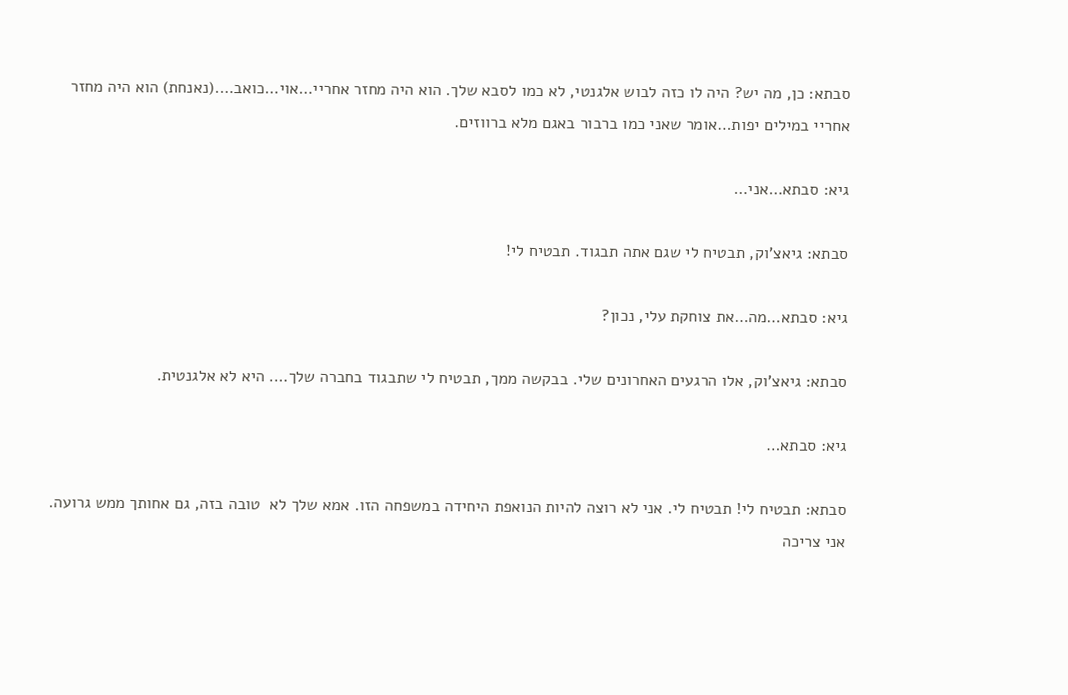סבתא: כן, מה יש? היה לו כזה לבוש אלגנטי, לא כמו לסבא שלך. הוא היה מחזר אחריי…אוי…כואב….(נאנחת) הוא היה מחזר אחריי במילים יפות…אומר שאני כמו ברבור באגם מלא ברווזים.

גיא: סבתא…אני…

סבתא: גיאצ'וק, תבטיח לי שגם אתה תבגוד. תבטיח לי!

גיא: סבתא…מה…את צוחקת עלי, נכון?

סבתא: גיאצ'וק, אלו הרגעים האחרונים שלי. בבקשה ממך, תבטיח לי שתבגוד בחברה שלך…. היא לא אלגנטית.

גיא: סבתא…

סבתא: תבטיח לי! תבטיח לי. אני לא רוצה להיות הנואפת היחידה במשפחה הזו. אמא שלך לא  טובה בזה, גם אחותך ממש גרועה. אני צריכה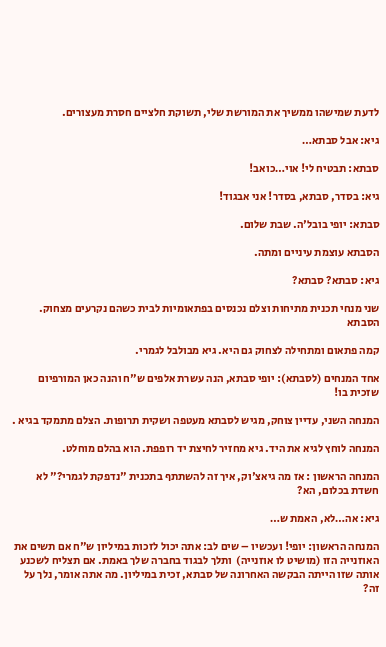לדעת שמישהו ממשיך את המורשת שלי, תשוקת חלציים חסרת מעצורים.

גיא: אבל סבתא…

סבתא: תבטיח לי! אוי…כואב!

גיא: בסדר, סבתא, בסדר! אני אבגוד!

סבתא: יופי בובל'ה. שבת שלום.

הסבתא עוצמת עיניים ומתה.

גיא: סבתא? סבתא?

שני מנחי תכנית מתיחות וצלם נכנסים בפתאומיות לבית כשהם נקרעים מצחוק. הסבתא

קמה פתאום ומתחילה לצחוק גם היא. גיא מבולבל לגמרי.

אחד המנחים (לסבתא): יופי סבתא, הנה עשרת אלפים ש"ח והנה כאן המורפיום שזכית בו!

המנחה השני, עדיין צוחק, מגיש לסבתא מעטפה ושקית תרופות. הצלם מתמקד בגיא .

המנחה לוחץ לגיא את היד. גיא מחזיר לחיצת יד רופפת. הוא בהלם מוחלט.

המנחה הראשון : אז מה גיאצ'וק, איך זה להשתתף בתכנית "נדפקת לגמרי?" לא חשדת בכלום, הא?

גיא: אה…לא, האמת ש…

המנחה הראשון: יופי! ועכשיו – שים לב: אתה יכול לזכות במיליון ש"ח אם תשים את האוזנייה הזו (מושיט לו אוזנייה)  ותלך לבגוד בחברה שלך באמת. אם תצליח לשכנע אותה שזו הייתה הבקשה האחרונה של סבתא, זכית במיליון. מה אתה אומר, נלך על זה?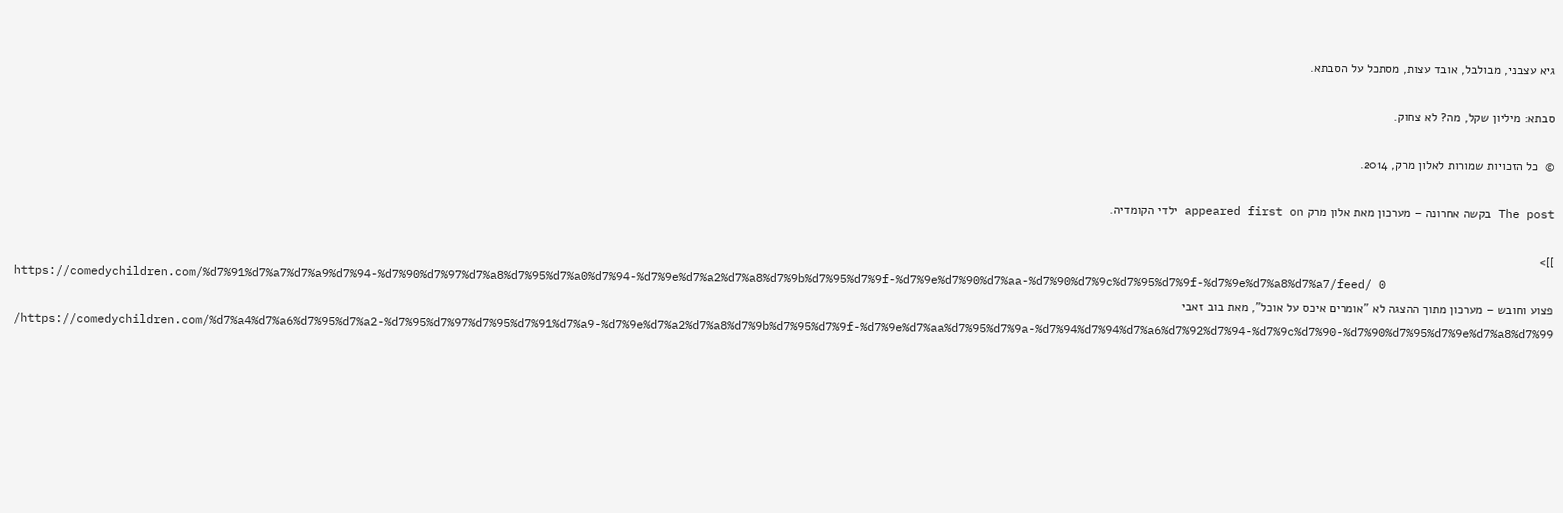גיא עצבני, מבולבל, אובד עצות, מסתכל על הסבתא.

סבתא: מיליון שקל, מה? לא צחוק.

©  כל הזכויות שמורות לאלון מרק, 2014.

The post בקשה אחרונה – מערכון מאת אלון מרק appeared first on ילדי הקומדיה.

]]>
https://comedychildren.com/%d7%91%d7%a7%d7%a9%d7%94-%d7%90%d7%97%d7%a8%d7%95%d7%a0%d7%94-%d7%9e%d7%a2%d7%a8%d7%9b%d7%95%d7%9f-%d7%9e%d7%90%d7%aa-%d7%90%d7%9c%d7%95%d7%9f-%d7%9e%d7%a8%d7%a7/feed/ 0
פצוע וחובש – מערכון מתוך ההצגה לא "אומרים איכס על אוכל", מאת בוב זאבי https://comedychildren.com/%d7%a4%d7%a6%d7%95%d7%a2-%d7%95%d7%97%d7%95%d7%91%d7%a9-%d7%9e%d7%a2%d7%a8%d7%9b%d7%95%d7%9f-%d7%9e%d7%aa%d7%95%d7%9a-%d7%94%d7%94%d7%a6%d7%92%d7%94-%d7%9c%d7%90-%d7%90%d7%95%d7%9e%d7%a8%d7%99/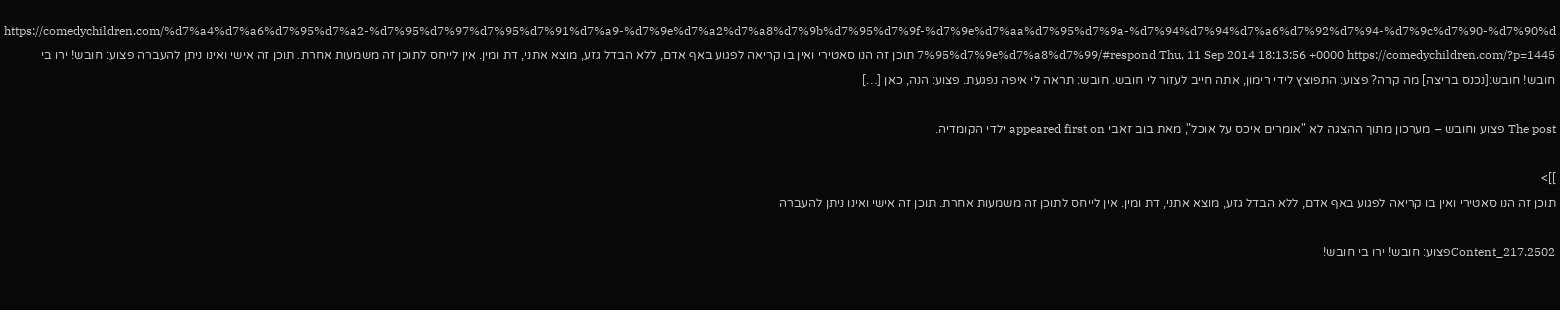https://comedychildren.com/%d7%a4%d7%a6%d7%95%d7%a2-%d7%95%d7%97%d7%95%d7%91%d7%a9-%d7%9e%d7%a2%d7%a8%d7%9b%d7%95%d7%9f-%d7%9e%d7%aa%d7%95%d7%9a-%d7%94%d7%94%d7%a6%d7%92%d7%94-%d7%9c%d7%90-%d7%90%d7%95%d7%9e%d7%a8%d7%99/#respond Thu, 11 Sep 2014 18:13:56 +0000 https://comedychildren.com/?p=1445 תוכן זה הנו סאטירי ואין בו קריאה לפגוע באף אדם, ללא הבדל גזע, מוצא אתני, דת ומין. אין לייחס לתוכן זה משמעות אחרת. תוכן זה אישי ואינו ניתן להעברה פצוע: חובש! ירו בי חובש! חובש:[נכנס בריצה] מה קרה? פצוע: התפוצץ לידי רימון, אתה חייב לעזור לי חובש. חובש: תראה לי איפה נפגעת. פצוע: הנה, כאן […]

The post פצוע וחובש – מערכון מתוך ההצגה לא "אומרים איכס על אוכל", מאת בוב זאבי appeared first on ילדי הקומדיה.

]]>
תוכן זה הנו סאטירי ואין בו קריאה לפגוע באף אדם, ללא הבדל גזע, מוצא אתני, דת ומין. אין לייחס לתוכן זה משמעות אחרת. תוכן זה אישי ואינו ניתן להעברה

Content_217.2502פצוע: חובש! ירו בי חובש!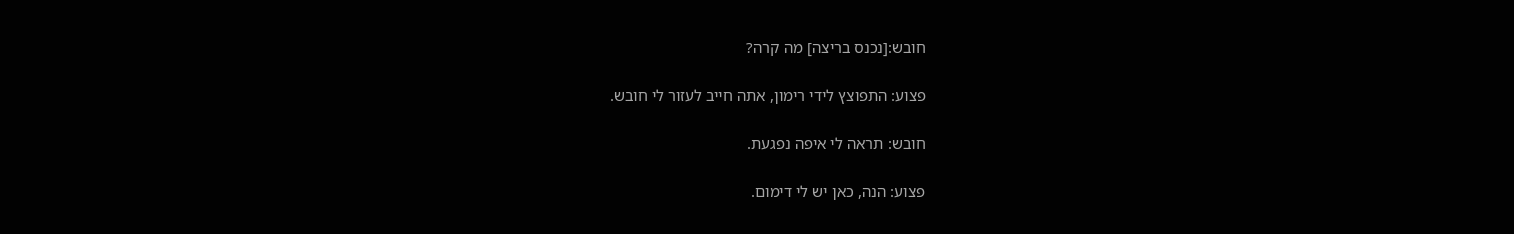חובש:[נכנס בריצה] מה קרה?

פצוע: התפוצץ לידי רימון, אתה חייב לעזור לי חובש.

חובש: תראה לי איפה נפגעת.

פצוע: הנה, כאן יש לי דימום.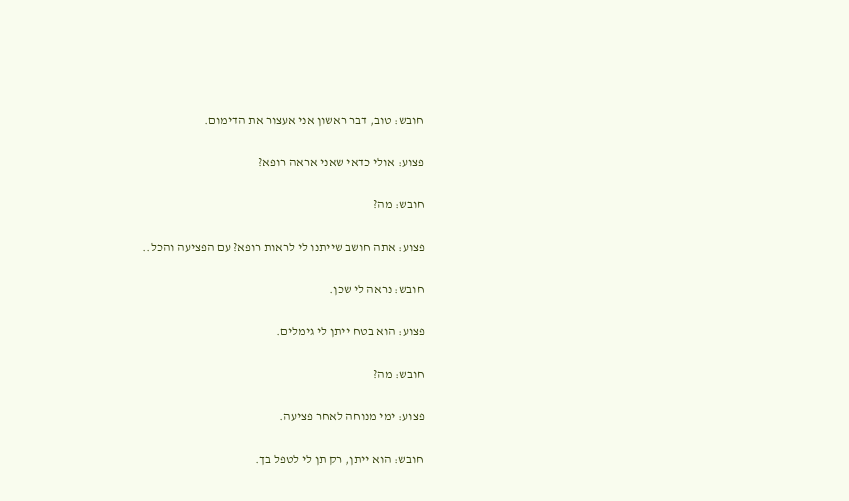חובש: טוב, דבר ראשון אני אעצור את הדימום.

פצוע: אולי כדאי שאני אראה רופא?

חובש: מה?

פצוע: אתה חושב שייתנו לי לראות רופא? עם הפציעה והכל..

חובש: נראה לי שכן.

פצוע: הוא בטח ייתן לי גימלים.

חובש: מה?

פצוע: ימי מנוחה לאחר פציעה.

חובש: הוא ייתן, רק תן לי לטפל בך.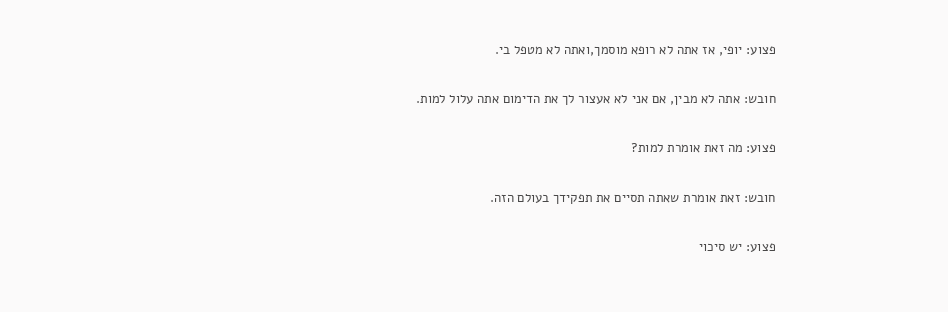פצוע: יופי, אז אתה לא רופא מוסמך,ואתה לא מטפל בי.

חובש: אתה לא מבין, אם אני לא אעצור לך את הדימום אתה עלול למות.

פצוע: מה זאת אומרת למות?

חובש: זאת אומרת שאתה תסיים את תפקידך בעולם הזה.

פצוע: יש סיכוי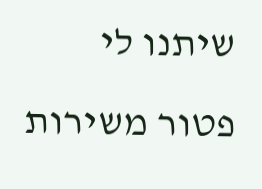שיתנו לי פטור משירות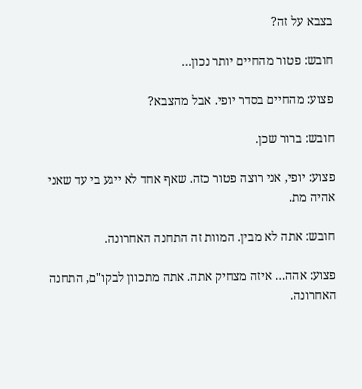בצבא על זה?

חובש: פטור מהחיים יותר נכון…

פצוע: מהחיים בסדר יופי. אבל מהצבא?

חובש: ברור שכן.

פצוע: יופי, אני רוצה פטור כזה. שאף אחד לא ייגע בי עד שאני אהיה מת.

חובש: אתה לא מבין. המוות זה התחנה האחרונה.

פצוע: אהה… איזה מצחיק אתה. אתה מתכוון לבקו"ם, התחנה האחרונה.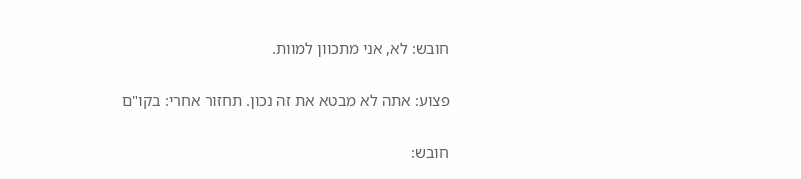חובש: לא, אני מתכוון למוות.

פצוע: אתה לא מבטא את זה נכון. תחזור אחרי: בקו"ם

חובש: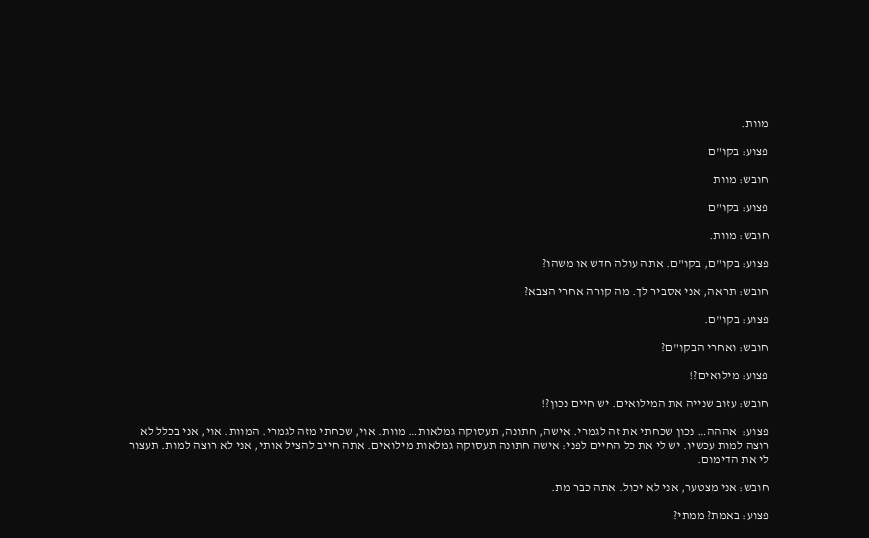מוות.

פצוע: בקו"ם

חובש: מוות

פצוע: בקו"ם

חובש: מוות.

פצוע: בקו"ם, בקו"ם. אתה עולה חדש או משהו?

חובש: תראה, אני אסביר לך. מה קורה אחרי הצבא?

פצוע: בקו"ם.

חובש: ואחרי הבקו"ם?

פצוע: מילואים?!

חובש: עזוב שנייה את המילואים. יש חיים נכון?!

פצוע:  אההה… נכון שכחתי את זה לגמרי. אישה, חתונה, תעסוקה גמלאות… מוות. אוי, שכחתי מזה לגמרי. המוות. אוי, אני בכלל לא רוצה למות עכשיו. יש לי את כל החיים לפני: אישה חתונה תעסוקה גמלאות מילואים. אתה חייב להציל אותי, אני לא רוצה למות. תעצור לי את הדימום.

חובש: אני מצטער, אני לא יכול. אתה כבר מת.

פצוע: באמת? ממתי?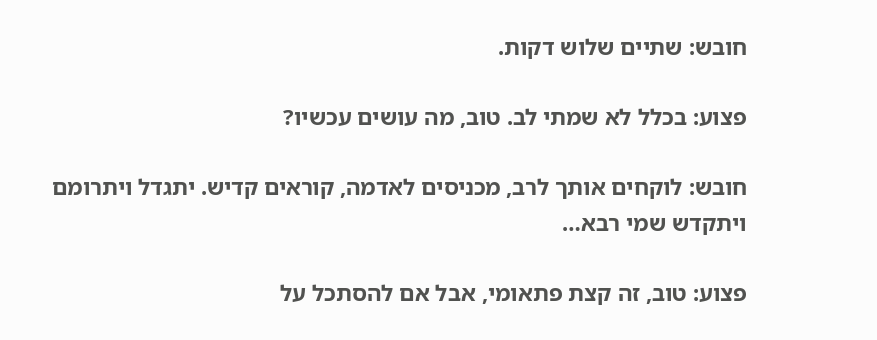חובש: שתיים שלוש דקות.

פצוע: בכלל לא שמתי לב. טוב, מה עושים עכשיו?

חובש: לוקחים אותך לרב, מכניסים לאדמה, קוראים קדיש. יתגדל ויתרומם ויתקדש שמי רבא…

פצוע: טוב, זה קצת פתאומי, אבל אם להסתכל על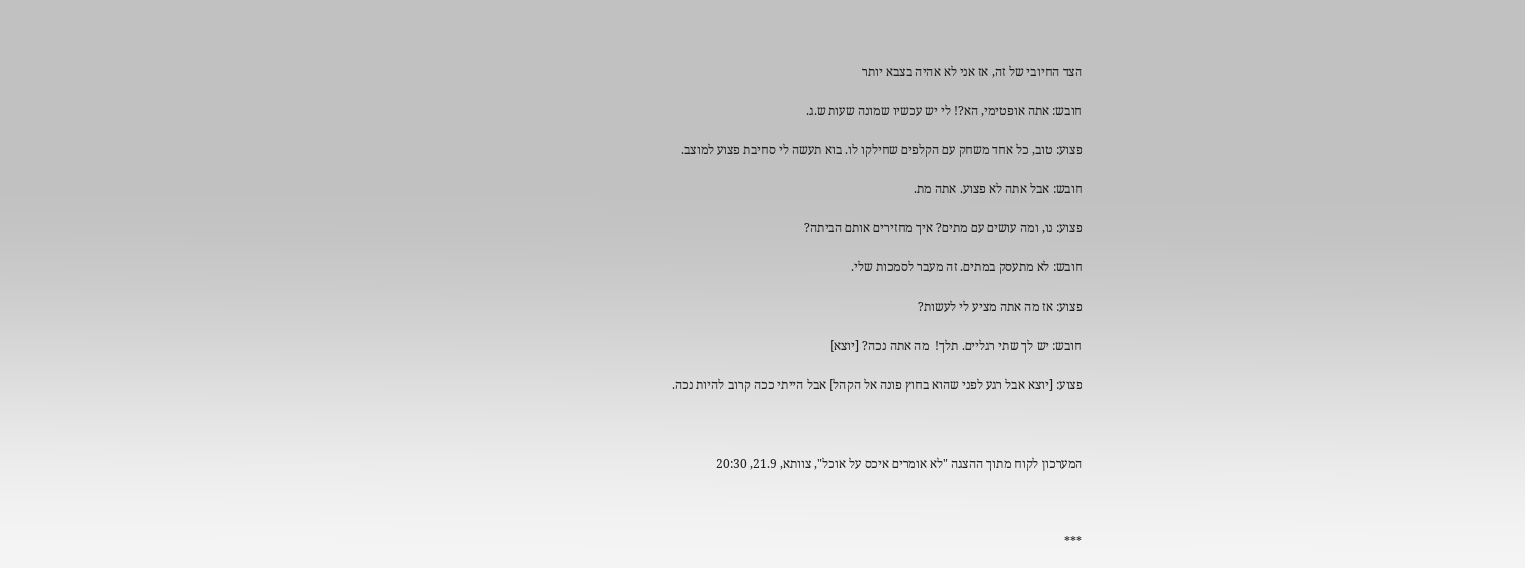הצד החיובי של זה, אז אני לא אהיה בצבא יותר

חובש: אתה אופטימי, הא?! לי יש עכשיו שמונה שעות ש.ג.

פצוע: טוב, כל אחד משחק עם הקלפים שחילקו לו. בוא תעשה לי סחיבת פצוע למוצב.

חובש: אבל אתה לא פצוע. אתה מת.

פצוע: נו, ומה עושים עם מתים? איך מחזירים אותם הביתה?

חובש: לא מתעסק במתים. זה מעבר לסמכות שלי.

פצוע: אז מה אתה מציע לי לעשות?

חובש: יש לך שתי רגליים. תלך!  מה אתה נכה? [יוצא]

פצוע: [יוצא אבל רגע לפני שהוא בחוץ פונה אל הקהל] אבל הייתי ככה קרוב להיות נכה.



המערכון לקוח מתוך ההצגה "לא אומרים איכס על אוכל", צוותא, 21.9, 20:30



***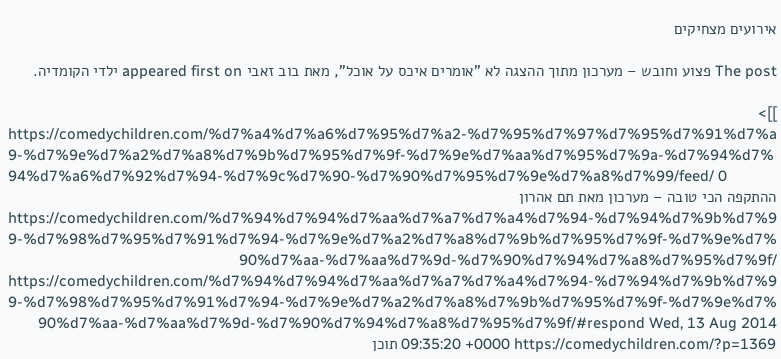אירועים מצחיקים

The post פצוע וחובש – מערכון מתוך ההצגה לא "אומרים איכס על אוכל", מאת בוב זאבי appeared first on ילדי הקומדיה.

]]>
https://comedychildren.com/%d7%a4%d7%a6%d7%95%d7%a2-%d7%95%d7%97%d7%95%d7%91%d7%a9-%d7%9e%d7%a2%d7%a8%d7%9b%d7%95%d7%9f-%d7%9e%d7%aa%d7%95%d7%9a-%d7%94%d7%94%d7%a6%d7%92%d7%94-%d7%9c%d7%90-%d7%90%d7%95%d7%9e%d7%a8%d7%99/feed/ 0
ההתקפה הכי טובה – מערכון מאת תם אהרון https://comedychildren.com/%d7%94%d7%94%d7%aa%d7%a7%d7%a4%d7%94-%d7%94%d7%9b%d7%99-%d7%98%d7%95%d7%91%d7%94-%d7%9e%d7%a2%d7%a8%d7%9b%d7%95%d7%9f-%d7%9e%d7%90%d7%aa-%d7%aa%d7%9d-%d7%90%d7%94%d7%a8%d7%95%d7%9f/ https://comedychildren.com/%d7%94%d7%94%d7%aa%d7%a7%d7%a4%d7%94-%d7%94%d7%9b%d7%99-%d7%98%d7%95%d7%91%d7%94-%d7%9e%d7%a2%d7%a8%d7%9b%d7%95%d7%9f-%d7%9e%d7%90%d7%aa-%d7%aa%d7%9d-%d7%90%d7%94%d7%a8%d7%95%d7%9f/#respond Wed, 13 Aug 2014 09:35:20 +0000 https://comedychildren.com/?p=1369 תוכן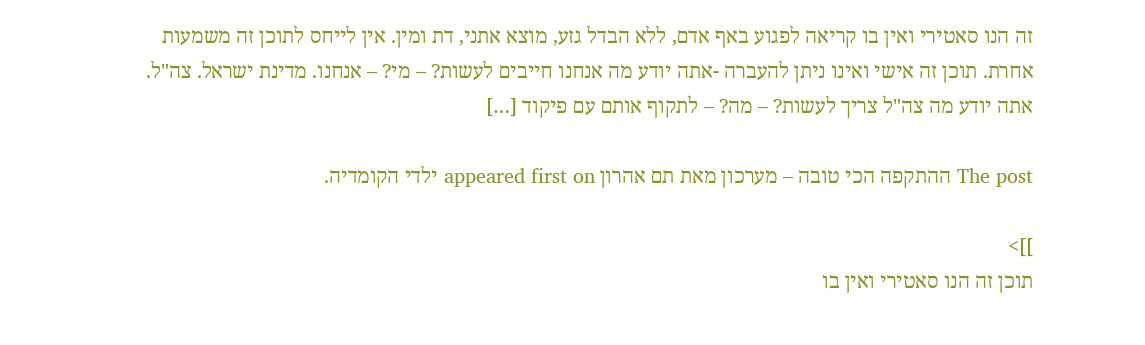זה הנו סאטירי ואין בו קריאה לפגוע באף אדם, ללא הבדל גזע, מוצא אתני, דת ומין. אין לייחס לתוכן זה משמעות אחרת. תוכן זה אישי ואינו ניתן להעברה -אתה יודע מה אנחנו חייבים לעשות? – מי? – אנחנו. מדינת ישראל. צה"ל. אתה יודע מה צה"ל צריך לעשות? – מה? – לתקוף אותם עם פיקוד […]

The post ההתקפה הכי טובה – מערכון מאת תם אהרון appeared first on ילדי הקומדיה.

]]>
תוכן זה הנו סאטירי ואין בו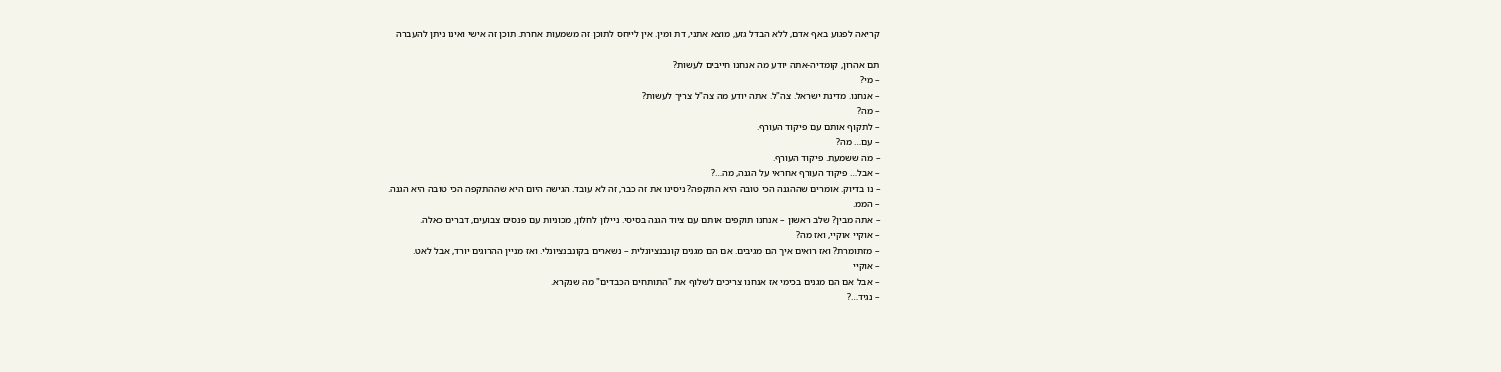קריאה לפגוע באף אדם, ללא הבדל גזע, מוצא אתני, דת ומין. אין לייחס לתוכן זה משמעות אחרת. תוכן זה אישי ואינו ניתן להעברה

תם אהרון, קומדיה-אתה יודע מה אנחנו חייבים לעשות?
– מי?
– אנחנו. מדינת ישראל. צה"ל. אתה יודע מה צה"ל צריך לעשות?
– מה?
– לתקוף אותם עם פיקוד העורף.
– עם… מה?
– מה ששמעת. פיקוד העורף.
– אבל… פיקוד העורף אחראי על הגנה, מה…?
– נו בדיוק. אומרים שההגנה הכי טובה היא התקפה? ניסינו את זה כבר, זה לא עובד. הגישה היום היא שההתקפה הכי טובה היא הגנה.
– הממ.
– אתה מבין? שלב ראשון – אנחנו תוקפים אותם עם ציוד הגנה בסיסי. ניילון לחלון, מכוניות עם פנסים צבועים, דברים כאלה.
– אוקיי אוקיי, ואז מה?
– מזתומרת? ואז רואים איך הם מגיבים. אם הם מגנים קונבנציונלית – נשארים בקונבנציונלי. ואז מניין ההרוגים יורד, אבל לאט.
– אוקיי
– אבל אם הם מגנים בכימי אז אנחנו צריכים לשלוף את "התותחים הכבדים" מה שנקרא.
– נגיד…?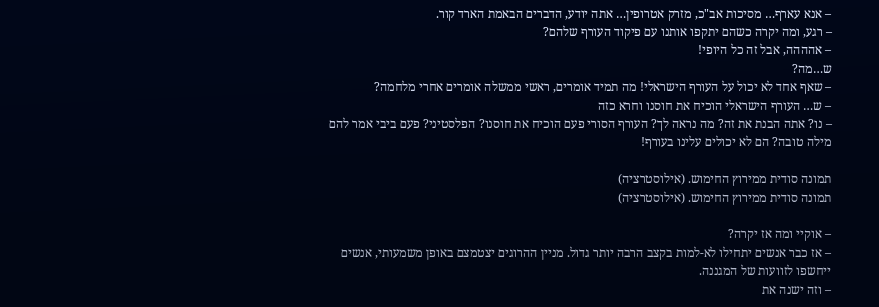– אנא עארף… מסיכות אב"כ, מזרק אטרופין… אתה יודע, הדברים הבאמת הארד קור.
– רגע, ומה יקרה כשהם יתקפו אותנו עם פיקוד העורף שלהם?
– אהההה, אבל זה כל היופי!
ש…מה?
– שאף אחד לא יכול על העורף הישראלי! מה תמיד אומרים, ראשי ממשלה אומרים אחרי מלחמה?
– ש… העורף הישראלי הוכיח את חוסנו וחרא כזה
– נו? אתה הבנת את זה? מה נראה לך? העורף הסורי פעם הוכיח את חוסנו? הפלסטיני? פעם ביבי אמר להם מילה טובה? הם לא יכולים עלינו בעורף!

תמונה סודית ממירוץ החימוש. (אילוסטרציה)
תמונה סודית ממירוץ החימוש. (אילוסטרציה)

– אוקיי ומה אז יקרה?
– אז כבר אנשים יתחילו לא-למות בקצב הרבה יותר גדול. מניין ההרוגים יצטמצם באופן משמעותי, אנשים ייחשפו לזוועות של המגננה.
– וזה ישנה את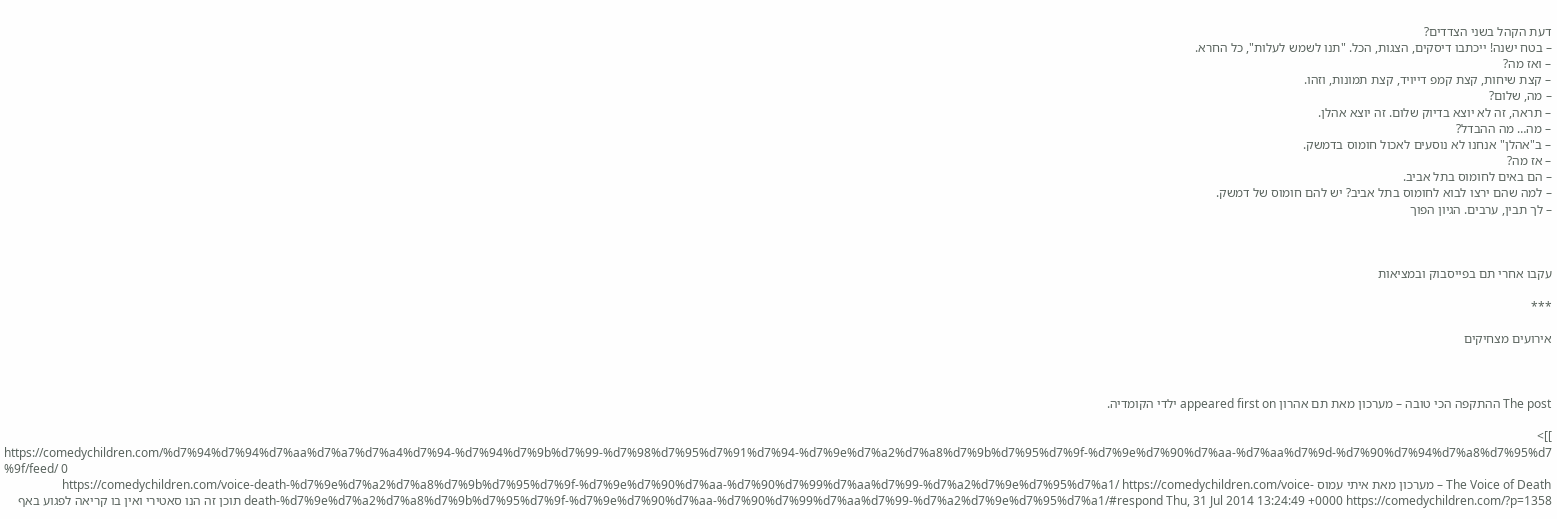דעת הקהל בשני הצדדים?
– בטח ישנה! ייכתבו דיסקים, הצגות, הכל. "תנו לשמש לעלות", כל החרא.
– ואז מה?
– קצת שיחות, קצת קמפ דייויד, קצת תמונות, וזהו.
– מה, שלום?
– תראה, זה לא יוצא בדיוק שלום. זה יוצא אהלן.
– מה… מה ההבדל?
– ב"אהלן" אנחנו לא נוסעים לאכול חומוס בדמשק.
– אז מה?
– הם באים לחומוס בתל אביב.
– למה שהם ירצו לבוא לחומוס בתל אביב? יש להם חומוס של דמשק.
– לך תבין, ערבים. הגיון הפוך



עקבו אחרי תם בפייסבוק ובמציאות

***

אירועים מצחיקים



The post ההתקפה הכי טובה – מערכון מאת תם אהרון appeared first on ילדי הקומדיה.

]]>
https://comedychildren.com/%d7%94%d7%94%d7%aa%d7%a7%d7%a4%d7%94-%d7%94%d7%9b%d7%99-%d7%98%d7%95%d7%91%d7%94-%d7%9e%d7%a2%d7%a8%d7%9b%d7%95%d7%9f-%d7%9e%d7%90%d7%aa-%d7%aa%d7%9d-%d7%90%d7%94%d7%a8%d7%95%d7%9f/feed/ 0
The Voice of Death – מערכון מאת איתי עמוס https://comedychildren.com/voice-death-%d7%9e%d7%a2%d7%a8%d7%9b%d7%95%d7%9f-%d7%9e%d7%90%d7%aa-%d7%90%d7%99%d7%aa%d7%99-%d7%a2%d7%9e%d7%95%d7%a1/ https://comedychildren.com/voice-death-%d7%9e%d7%a2%d7%a8%d7%9b%d7%95%d7%9f-%d7%9e%d7%90%d7%aa-%d7%90%d7%99%d7%aa%d7%99-%d7%a2%d7%9e%d7%95%d7%a1/#respond Thu, 31 Jul 2014 13:24:49 +0000 https://comedychildren.com/?p=1358 תוכן זה הנו סאטירי ואין בו קריאה לפגוע באף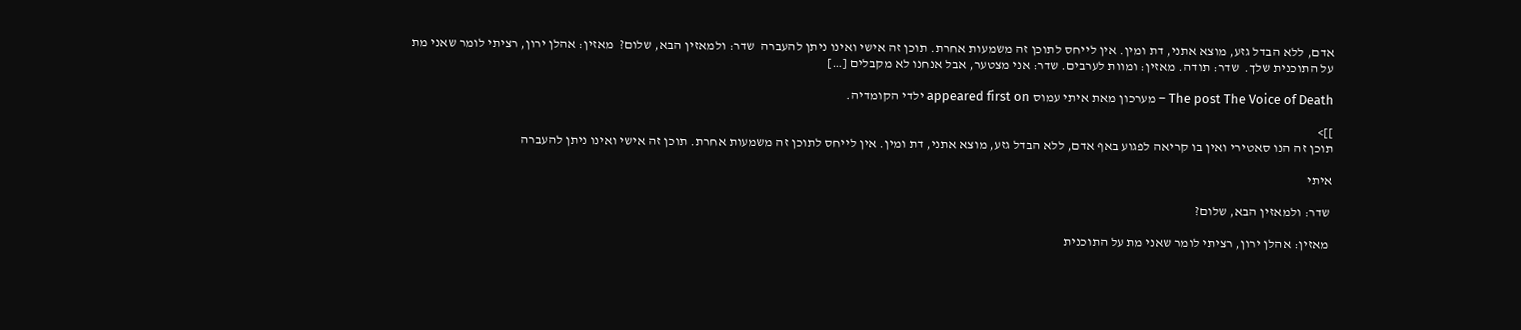אדם, ללא הבדל גזע, מוצא אתני, דת ומין. אין לייחס לתוכן זה משמעות אחרת. תוכן זה אישי ואינו ניתן להעברה  שדר: ולמאזין הבא, שלום?  מאזין: אהלן ירון, רציתי לומר שאני מת על התוכנית שלך.  שדר: תודה. מאזין: ומוות לערבים. שדר: אני מצטער, אבל אנחנו לא מקבלים […]

The post The Voice of Death – מערכון מאת איתי עמוס appeared first on ילדי הקומדיה.

]]>
תוכן זה הנו סאטירי ואין בו קריאה לפגוע באף אדם, ללא הבדל גזע, מוצא אתני, דת ומין. אין לייחס לתוכן זה משמעות אחרת. תוכן זה אישי ואינו ניתן להעברה

איתי

 שדר: ולמאזין הבא, שלום?

 מאזין: אהלן ירון, רציתי לומר שאני מת על התוכנית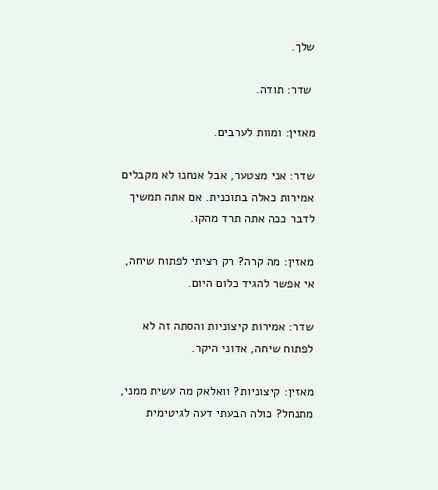שלך.

 שדר: תודה.

מאזין: ומוות לערבים.

שדר: אני מצטער, אבל אנחנו לא מקבלים אמירות כאלה בתוכנית. אם אתה תמשיך לדבר ככה אתה תרד מהקו.

מאזין: מה קרה? רק רציתי לפתוח שיחה, אי אפשר להגיד כלום היום.

שדר: אמירות קיצוניות והסתה זה לא לפתוח שיחה, אדוני היקר.

מאזין: קיצוניות? וואלאק מה עשית ממני, מתנחל? כולה הבעתי דעה לגיטימית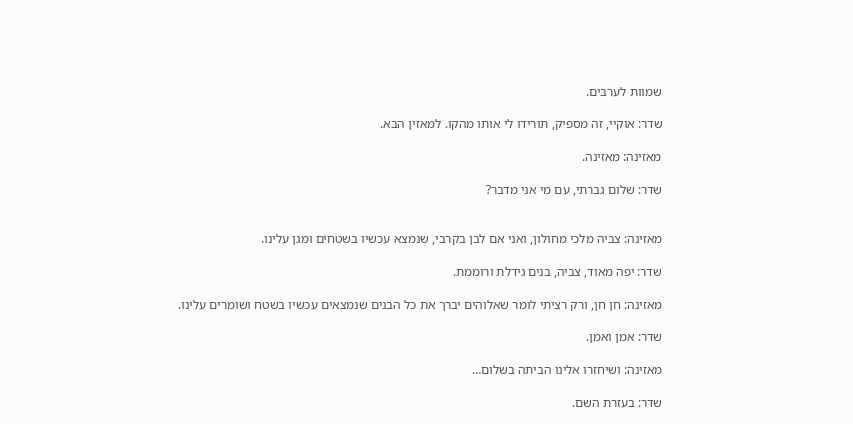שמוות לערבים.

שדר: אוקיי, זה מספיק, תורידו לי אותו מהקו. למאזין הבא.

מאזינה: מאזינה.

שדר: שלום גברתי, עם מי אני מדבר?


מאזינה: צביה מלכי מחולון, ואני אם לבן בקרבי, שנמצא עכשיו בשטחים ומגן עלינו.

שדר: יפה מאוד, צביה, בנים גידלת ורוממת.

מאזינה: חן חן, ורק רציתי לומר שאלוהים יברך את כל הבנים שנמצאים עכשיו בשטח ושומרים עלינו.

שדר: אמן ואמן.

מאזינה: ושיחזרו אלינו הביתה בשלום…

שדר: בעזרת השם.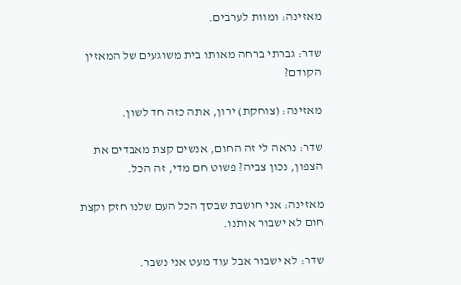מאזינה: ומוות לערבים.

שדר: גברתי ברחה מאותו בית משוגעים של המאזין הקודם?

מאזינה: (צוחקת) ירון, אתה כזה חד לשון.

שדר: נראה לי זה החום, אנשים קצת מאבדים את הצפון, נכון צביה? פשוט חם מדי, זה הכל.

מאזינה: אני חושבת שבסך הכל העם שלנו חזק וקצת חום לא ישבור אותנו.

שדר: לא ישבור אבל עוד מעט אני נשבר.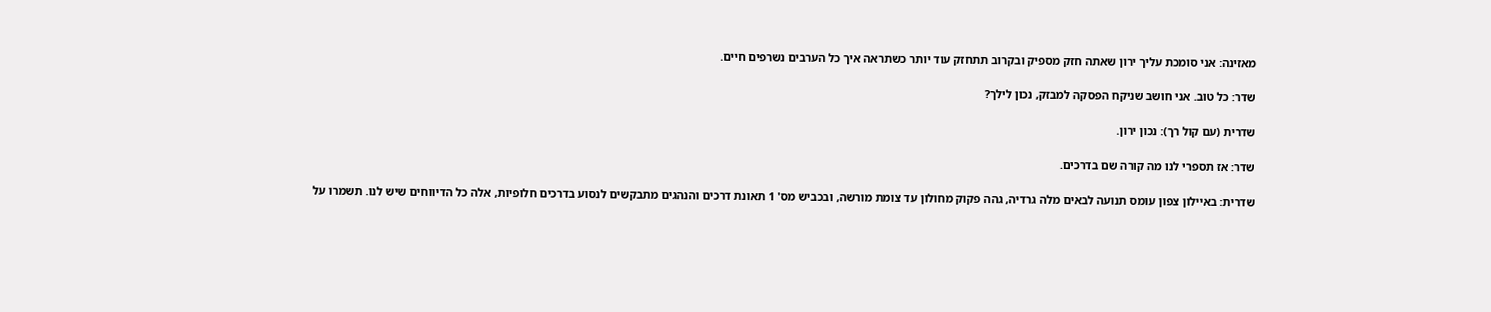מאזינה: אני סומכת עליך ירון שאתה חזק מספיק ובקרוב תתחזק עוד יותר כשתראה איך כל הערבים נשרפים חיים.

שדר: כל טוב. אני חושב שניקח הפסקה למבזק, נכון לילך?

שדרית (עם קול רך): נכון ירון.

שדר: אז תספרי לנו מה קורה שם בדרכים.

שדרית: באיילון צפון עומס תנועה לבאים מלה גרדיה, גהה פקוק מחולון עד צומת מורשה, ובכביש מס' 1 תאונת דרכים והנהגים מתבקשים לנסוע בדרכים חלופיות, אלה כל הדיווחים שיש לנו. תשמרו על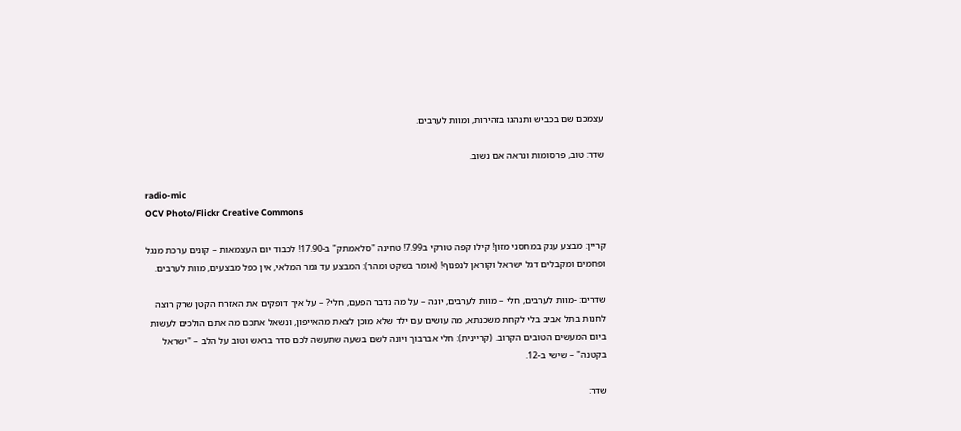עצמכם שם בכביש ותנהגו בזהירות, ומוות לערבים.

שדר: טוב, פרסומות ונראה אם נשוב.

radio-mic
OCV Photo/Flickr Creative Commons

קריין: מבצע ענק במחסני מזון! קילו קפה טורקי ב7.99! טחינה "סלאמתק" ב-17.90! לכבוד יום העצמאות – קונים ערכת מנגל ופחמים ומקבלים דגל ישראל וקוראן לנפנוף! (אומר בשקט ומהר): המבצע עד גמר המלאי, אין כפל מבצעים, מוות לערבים.

שדרים: -מוות לערבים, חלי – מוות לערבים, יונה – על מה נדבר הפעם, חלי? – על איך דופקים את האזרח הקטן שרק רוצה לחנות בתל אביב בלי לקחת משכנתא, מה עושים עם ילד שלא מוכן לצאת מהאייפון, ונשאל אתכם מה אתם הולכים לעשות ביום המעשים הטובים הקרוב. (קריינית): חלי אברבוך ויונה לשם בשעה שתעשה לכם סדר בראש וטוב על הלב – "ישראל בקטנה" – שישי ב-12.

שדר: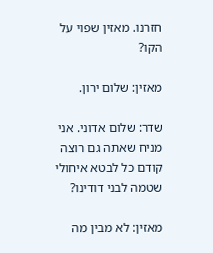חזרנו. מאזין שפוי על הקו?

מאזין: שלום ירון.

שדר: שלום אדוני. אני מניח שאתה גם רוצה קודם כל לבטא איחולי שטמה לבני דודינו?

מאזין: לא מבין מה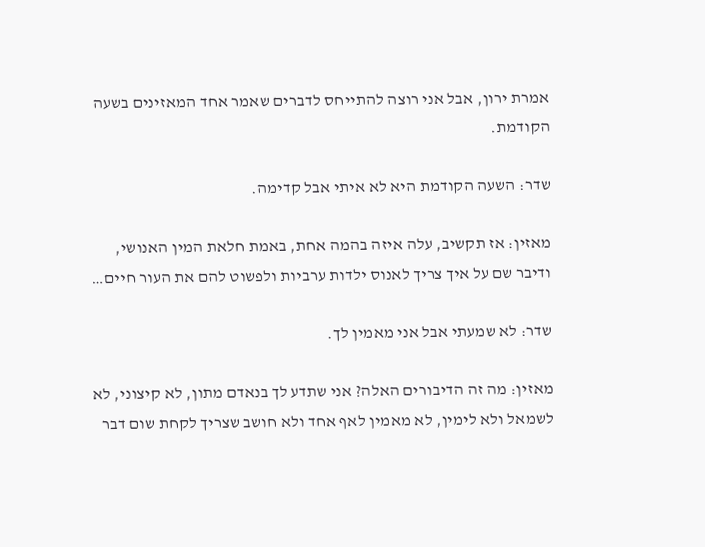אמרת ירון, אבל אני רוצה להתייחס לדברים שאמר אחד המאזינים בשעה הקודמת.

שדר: השעה הקודמת היא לא איתי אבל קדימה.

מאזין: אז תקשיב, עלה איזה בהמה אחת, באמת חלאת המין האנושי, ודיבר שם על איך צריך לאנוס ילדות ערביות ולפשוט להם את העור חיים…

שדר: לא שמעתי אבל אני מאמין לך.

מאזין: מה זה הדיבורים האלה? אני שתדע לך בנאדם מתון, לא קיצוני, לא לשמאל ולא לימין, לא מאמין לאף אחד ולא חושב שצריך לקחת שום דבר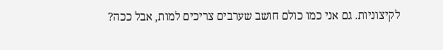לקיצוניות. גם אני כמו כולם חושב שערבים צריכים למות, אבל ככה?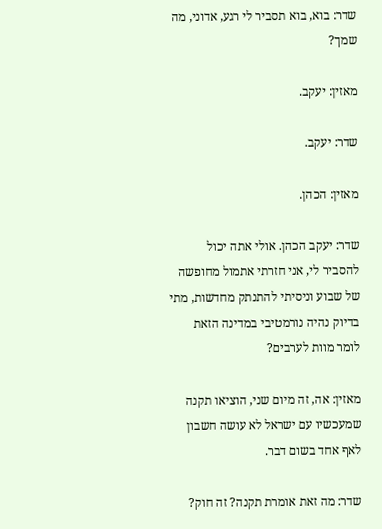שדר: בוא, בוא תסביר לי רגע, אדוני, מה שמך?

מאזין: יעקב.

שדר: יעקב.

מאזין: הכהן.

שדר: יעקב הכהן. אולי אתה יכול להסביר לי, אני חזרתי אתמול מחופשה של שבוע וניסיתי להתנתק מחדשות, מתי בדיוק נהיה נורמטיבי במדינה הזאת לומר מוות לערבים?

מאזין: אה, זה מיום שני, הוציאו תקנה שמעכשיו עם ישראל לא עושה חשבון לאף אחד בשום דבר.

שדר: מה זאת אומרת תקנה? זה חוק?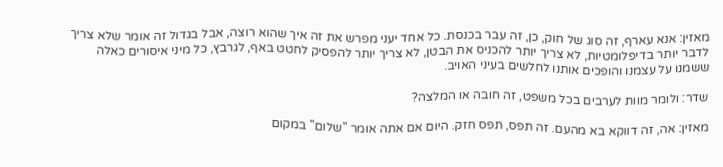מאזין: אנא עארף, זה סוג של חוק, כן, זה עבר בכנסת. כל אחד יעני מפרש את זה איך שהוא רוצה, אבל בגדול זה אומר שלא צריך לדבר יותר בדיפלומטיות, לא צריך יותר להכניס את הבטן, לא צריך יותר להפסיק לחטט באף, לגרבץ, כל מיני איסורים כאלה ששמנו על עצמנו והופכים אותנו לחלשים בעיני האויב.

שדר: ולומר מוות לערבים בכל משפט, זה חובה או המלצה?

מאזין: אה, זה דווקא בא מהעם. זה תפס, תפס חזק. היום אם אתה אומר "שלום" במקום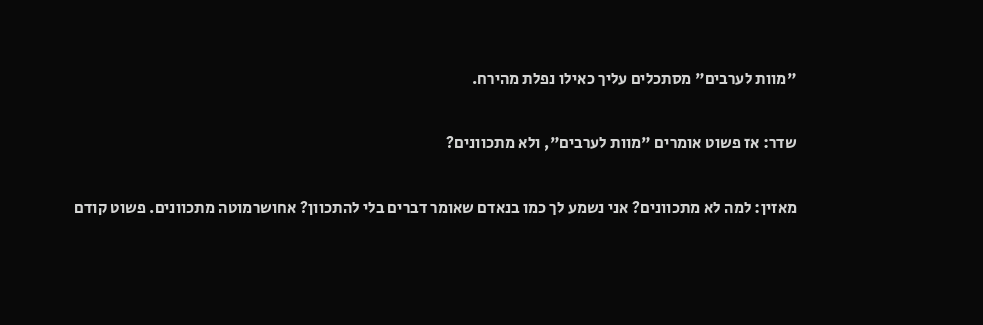"מוות לערבים" מסתכלים עליך כאילו נפלת מהירח.

שדר: אז פשוט אומרים "מוות לערבים", ולא מתכוונים?

מאזין: למה לא מתכוונים? אני נשמע לך כמו בנאדם שאומר דברים בלי להתכוון? אחושרמוטה מתכוונים. פשוט קודם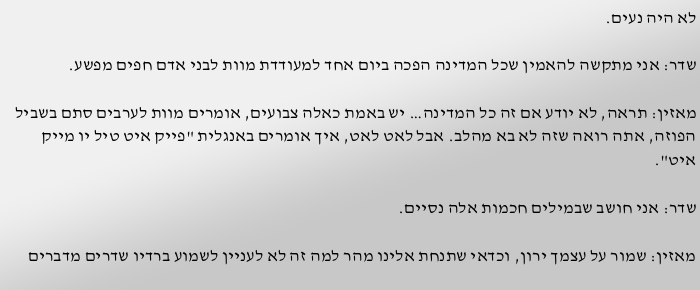לא היה נעים.

שדר: אני מתקשה להאמין שכל המדינה הפכה ביום אחד למעודדת מוות לבני אדם חפים מפשע.

מאזין: תראה, לא יודע אם זה כל המדינה… יש באמת כאלה צבועים, אומרים מוות לערבים סתם בשביל הפוזה, אתה רואה שזה לא בא מהלב. אבל לאט לאט, איך אומרים באנגלית "פייק איט טיל יו מייק איט".

שדר: אני חושב שבמילים חכמות אלה נסיים.

מאזין: שמור על עצמך ירון, וכדאי שתנחת אלינו מהר למה זה לא לעניין לשמוע ברדיו שדרים מדברים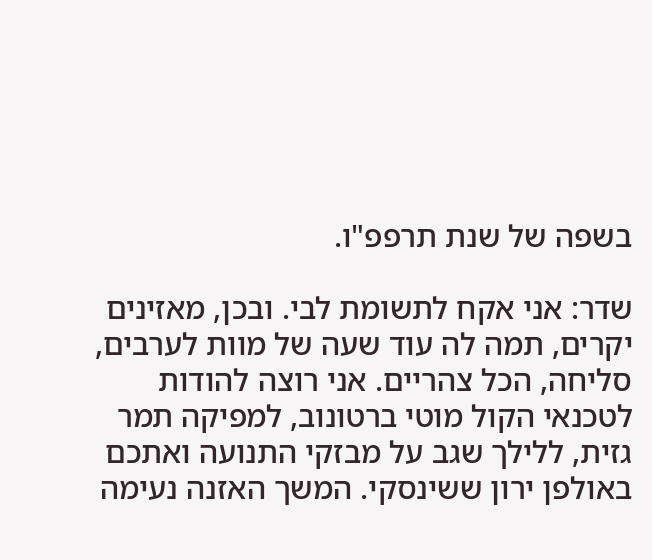בשפה של שנת תרפפ"ו.

שדר: אני אקח לתשומת לבי. ובכן, מאזינים יקרים, תמה לה עוד שעה של מוות לערבים, סליחה, הכל צהריים. אני רוצה להודות לטכנאי הקול מוטי ברטונוב, למפיקה תמר גזית, ללילך שגב על מבזקי התנועה ואתכם באולפן ירון ששינסקי. המשך האזנה נעימה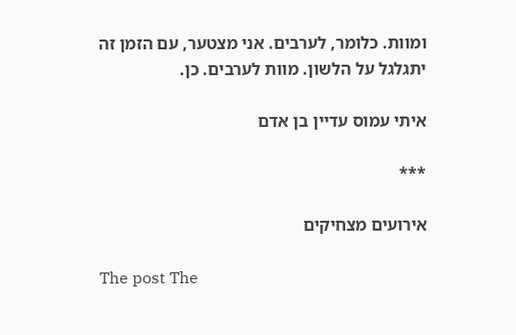ומוות. כלומר, לערבים. אני מצטער, עם הזמן זה יתגלגל על הלשון. מוות לערבים. כן.

איתי עמוס עדיין בן אדם

***

אירועים מצחיקים

The post The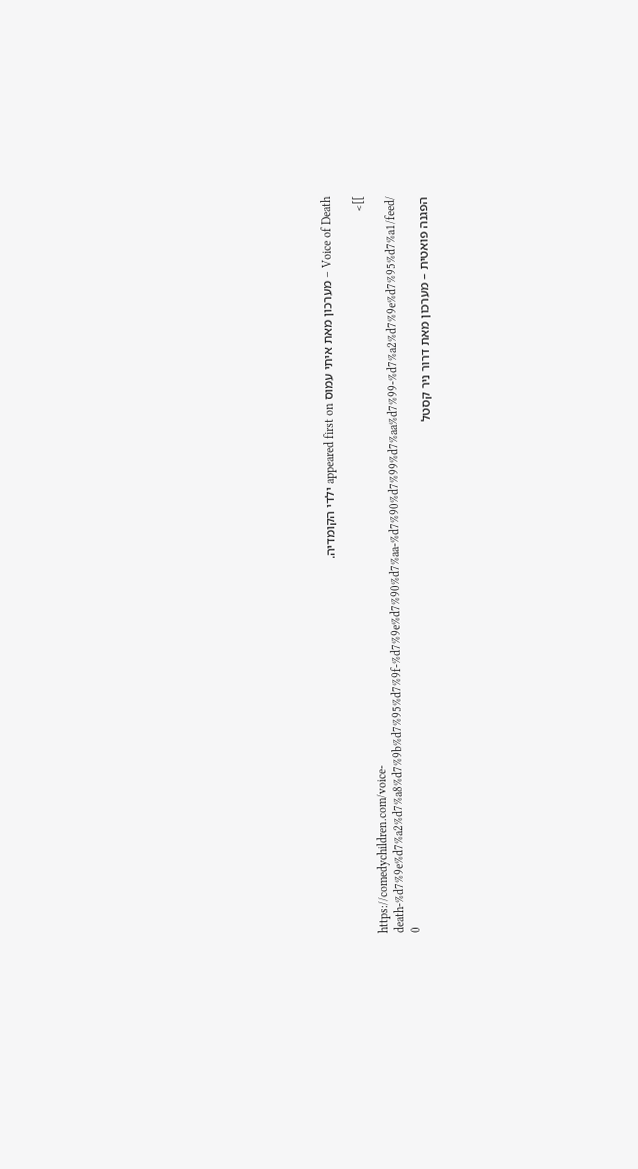Voice of Death – מערכון מאת איתי עמוס appeared first on ילדי הקומדיה.

]]>
https://comedychildren.com/voice-death-%d7%9e%d7%a2%d7%a8%d7%9b%d7%95%d7%9f-%d7%9e%d7%90%d7%aa-%d7%90%d7%99%d7%aa%d7%99-%d7%a2%d7%9e%d7%95%d7%a1/feed/ 0
הפגנה פואטית – מערכון מאת דרור ניר קסטל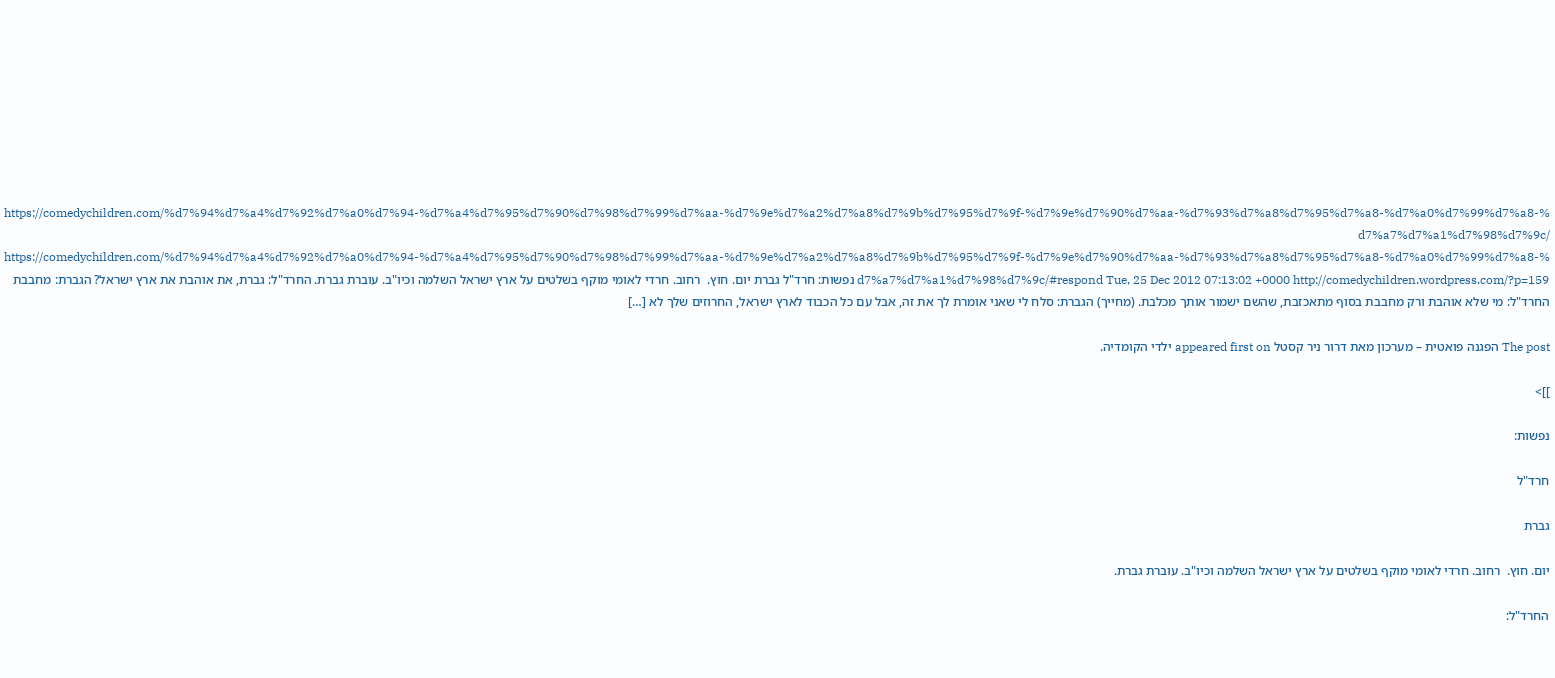https://comedychildren.com/%d7%94%d7%a4%d7%92%d7%a0%d7%94-%d7%a4%d7%95%d7%90%d7%98%d7%99%d7%aa-%d7%9e%d7%a2%d7%a8%d7%9b%d7%95%d7%9f-%d7%9e%d7%90%d7%aa-%d7%93%d7%a8%d7%95%d7%a8-%d7%a0%d7%99%d7%a8-%d7%a7%d7%a1%d7%98%d7%9c/ https://comedychildren.com/%d7%94%d7%a4%d7%92%d7%a0%d7%94-%d7%a4%d7%95%d7%90%d7%98%d7%99%d7%aa-%d7%9e%d7%a2%d7%a8%d7%9b%d7%95%d7%9f-%d7%9e%d7%90%d7%aa-%d7%93%d7%a8%d7%95%d7%a8-%d7%a0%d7%99%d7%a8-%d7%a7%d7%a1%d7%98%d7%9c/#respond Tue, 25 Dec 2012 07:13:02 +0000 http://comedychildren.wordpress.com/?p=159 נפשות: חרד"ל גברת יום. חוץ.  רחוב. חרדי לאומי מוקף בשלטים על ארץ ישראל השלמה וכיו"ב. עוברת גברת. החרד"ל: גברת, את אוהבת את ארץ ישראל? הגברת: מחבבת החרד"ל: מי שלא אוהבת ורק מחבבת בסוף מתאכזבת, שהשם ישמור אותך מכלבת. (מחייך) הגברת: סלח לי שאני אומרת לך את זה, אבל עם כל הכבוד לארץ ישראל, החרוזים שלך לא […]

The post הפגנה פואטית – מערכון מאת דרור ניר קסטל appeared first on ילדי הקומדיה.

]]>

נפשות:

חרד"ל

גברת

יום. חוץ.  רחוב. חרדי לאומי מוקף בשלטים על ארץ ישראל השלמה וכיו"ב. עוברת גברת.

החרד"ל: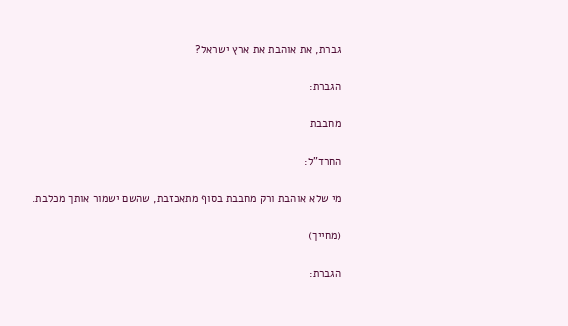גברת, את אוהבת את ארץ ישראל?

הגברת:

מחבבת

החרד"ל:

מי שלא אוהבת ורק מחבבת בסוף מתאכזבת, שהשם ישמור אותך מכלבת.

(מחייך)

הגברת: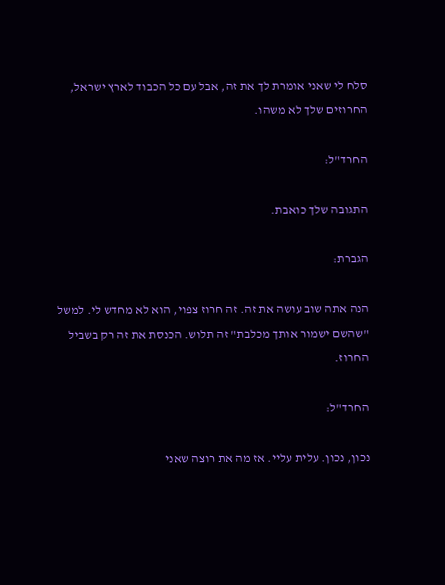סלח לי שאני אומרת לך את זה, אבל עם כל הכבוד לארץ ישראל, החרוזים שלך לא משהו.

החרד"ל:

התגובה שלך כואבת.

הגברת:

הנה אתה שוב עושה את זה. זה חרוז צפוי, הוא לא מחדש לי. למשל "שהשם ישמור אותך מכלבת" זה תלוש. הכנסת את זה רק בשביל החרוז.

החרד"ל:

נכון, נכון. עלית עליי. אז מה את רוצה שאני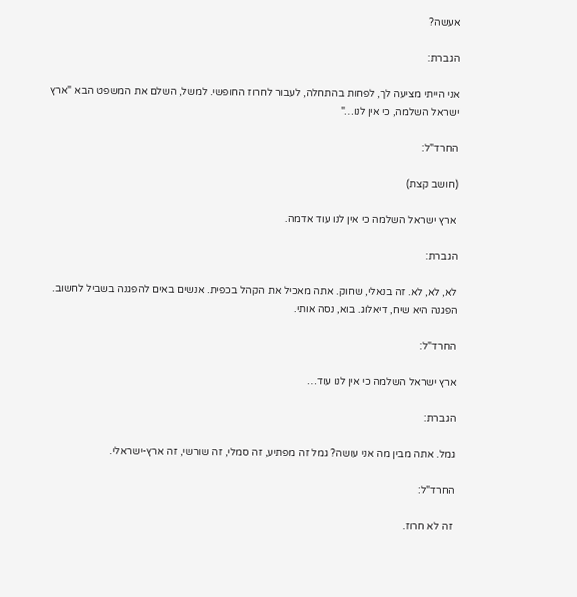אעשה?

הגברת:

אני הייתי מציעה לך, לפחות בהתחלה, לעבור לחרוז החופשי. למשל, השלם את המשפט הבא "ארץ ישראל השלמה, כי אין לנו…"

החרד"ל:

(חושב קצת)

 ארץ ישראל השלמה כי אין לנו עוד אדמה.

הגברת:

לא, לא, לא. זה בנאלי, שחוק. אתה מאכיל את הקהל בכפית. אנשים באים להפגנה בשביל לחשוב. הפגנה היא שיח, דיאלוג. בוא, נסה אותי.

החרד"ל:

ארץ ישראל השלמה כי אין לנו עוד…

הגברת:

גמל. אתה מבין מה אני עושה? גמל זה מפתיע, זה סמלי, זה שורשי, זה ארץ-ישראלי.

החרד"ל:

 זה לא חרוז.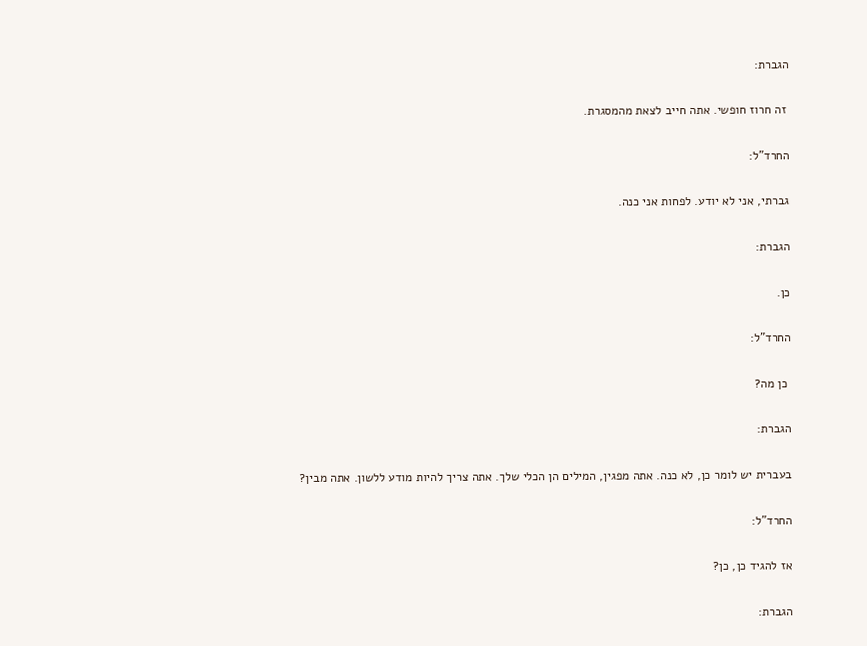הגברת:

 זה חרוז חופשי. אתה חייב לצאת מהמסגרת.

החרד"ל:

גברתי, אני לא יודע. לפחות אני כנה.

הגברת:

כן.

החרד"ל:

 כן מה?

הגברת:

בעברית יש לומר כן, לא כנה. אתה מפגין, המילים הן הכלי שלך. אתה צריך להיות מודע ללשון. אתה מבין?

החרד"ל:

אז להגיד כן, כן?

הגברת: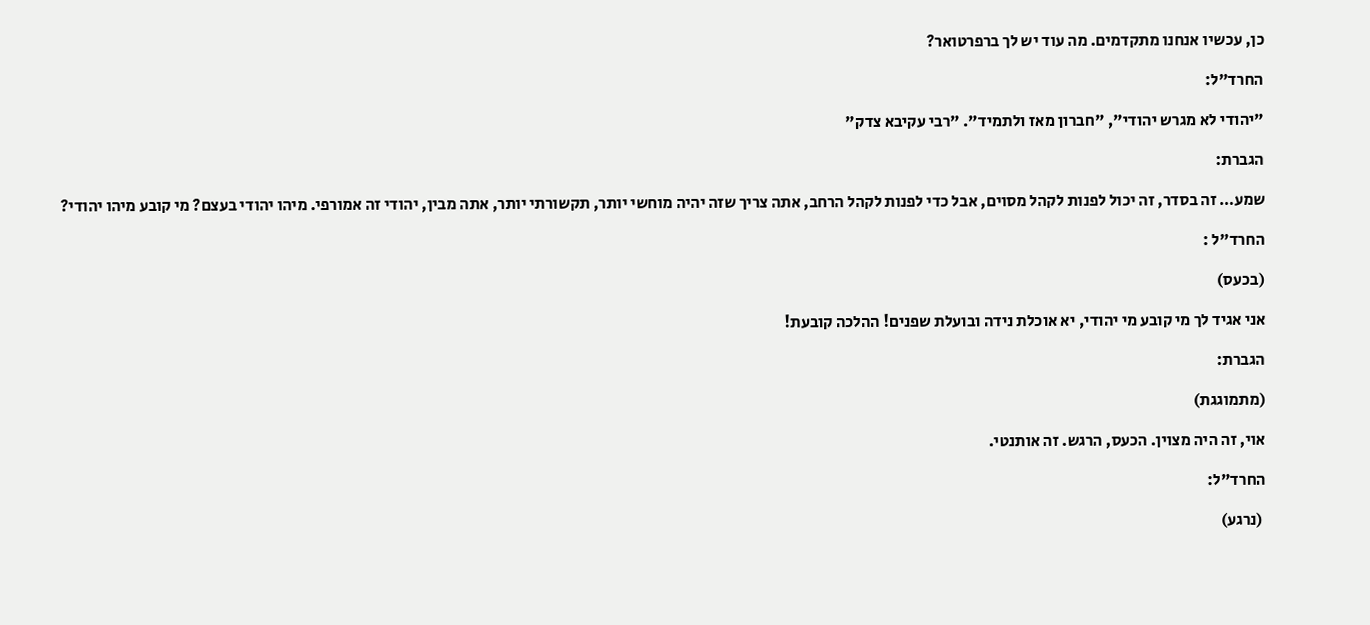כן, עכשיו אנחנו מתקדמים. מה עוד יש לך ברפרטואר?

החרד"ל:

"יהודי לא מגרש יהודי", "חברון מאז ולתמיד". "רבי עקיבא צדק"

הגברת:

שמע… זה בסדר, זה יכול לפנות לקהל מסוים, אבל כדי לפנות לקהל הרחב, אתה צריך שזה יהיה מוחשי יותר, תקשורתי יותר, אתה מבין, יהודי זה אמורפי. מיהו יהודי בעצם? מי קובע מיהו יהודי?

החרד"ל :

(בכעס)

אני אגיד לך מי קובע מי יהודי, יא אוכלת נידה ובועלת שפנים! ההלכה קובעת!

הגברת:

(מתמוגגת)

אוי, זה היה מצוין. הכעס, הרגש. זה אותנטי.

החרד"ל:

 (נרגע)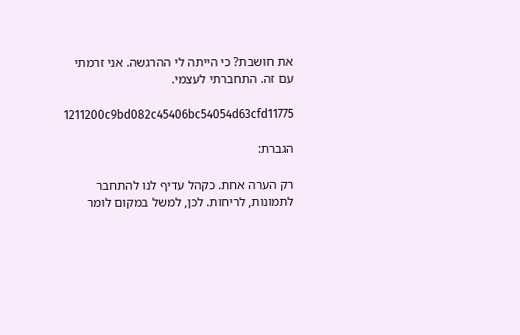את חושבת? כי הייתה לי ההרגשה. אני זרמתי עם זה. התחברתי לעצמי.

1211200c9bd082c45406bc54054d63cfd11775

הגברת:

רק הערה אחת. כקהל עדיף לנו להתחבר לתמונות, לריחות. לכן, למשל במקום לומר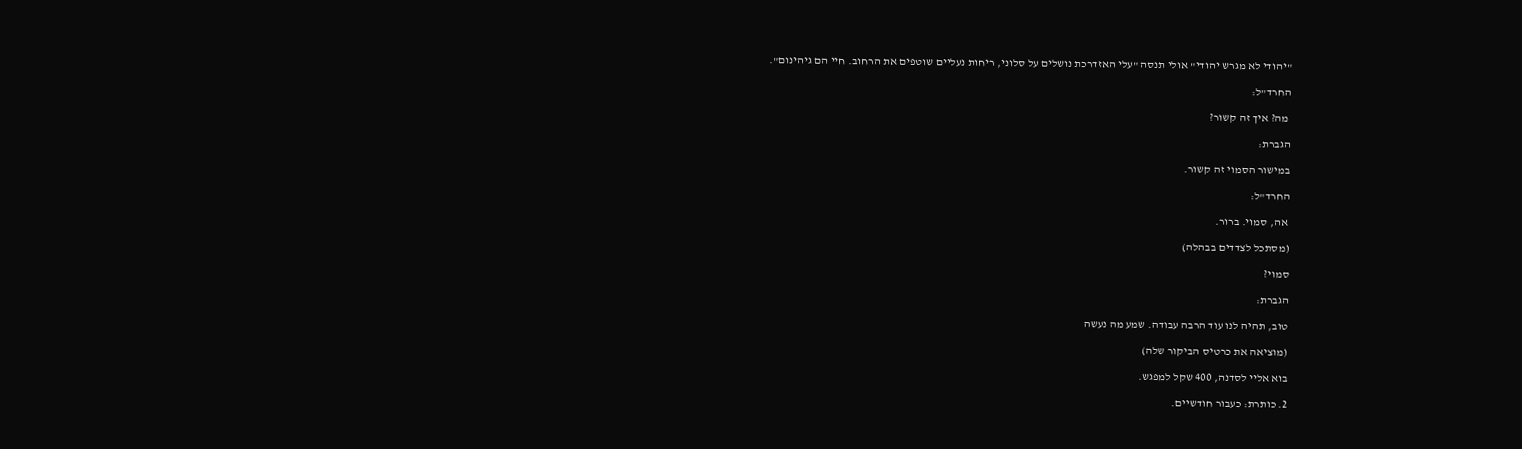"יהודי לא מגרש יהודי" אולי תנסה "עלי האזדרכת נושלים על סלוני, ריחות נעליים שוטפים את הרחוב. חיי הם גיהינום".

החרד"ל:

 מה? איך זה קשור?

הגברת:

במישור הסמוי זה קשור.

החרד"ל:

 אה, סמוי. ברור.

(מסתכל לצדדים בבהלה)

סמוי?

הגברת:

טוב, תהיה לנו עוד הרבה עבודה. שמע מה נעשה

(מוציאה את כרטיס הביקור שלה)

בוא אליי לסדנה, 400 שקל למפגש.

2. כותרת: כעבור חודשיים.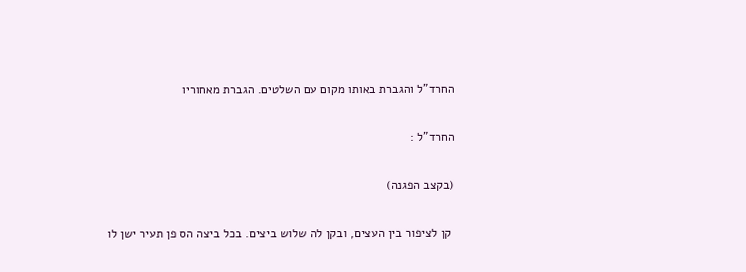החרד"ל והגברת באותו מקום עם השלטים. הגברת מאחוריו

החרד"ל :

(בקצב הפגנה)

 קן לציפור בין העצים, ובקן לה שלוש ביצים. בכל ביצה הס פן תעיר ישן לו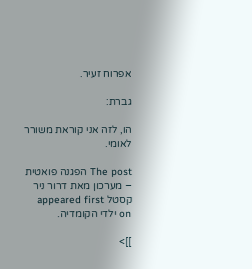אפרוח זעיר.

גברת:

הו, לזה אני קוראת משורר לאומי.

The post הפגנה פואטית – מערכון מאת דרור ניר קסטל appeared first on ילדי הקומדיה.

]]>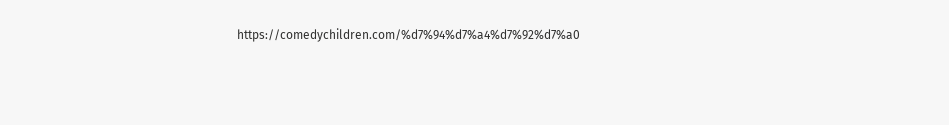https://comedychildren.com/%d7%94%d7%a4%d7%92%d7%a0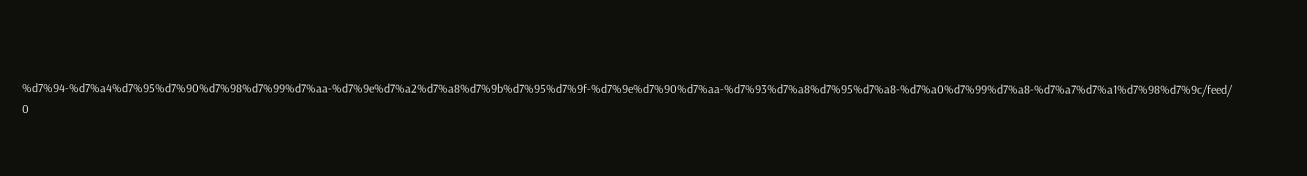%d7%94-%d7%a4%d7%95%d7%90%d7%98%d7%99%d7%aa-%d7%9e%d7%a2%d7%a8%d7%9b%d7%95%d7%9f-%d7%9e%d7%90%d7%aa-%d7%93%d7%a8%d7%95%d7%a8-%d7%a0%d7%99%d7%a8-%d7%a7%d7%a1%d7%98%d7%9c/feed/ 0